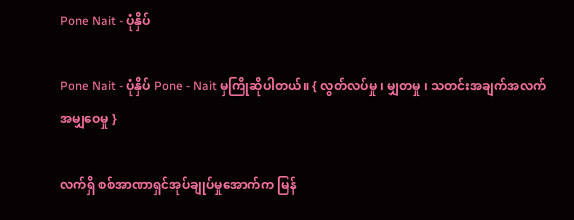Pone Nait - ပုံနှိပ်

Pone Nait - ပုံနှိပ် Pone - Nait မှကြိုဆိုပါတယ်။ { လွတ်လပ်မှု ၊ မျှတမှု ၊ သတင်းအချက်အလက်အမျှဝေမှု }

လက်ရှိ စစ်အာဏာရှင်အုပ်ချုပ်မှုအောက်က မြန်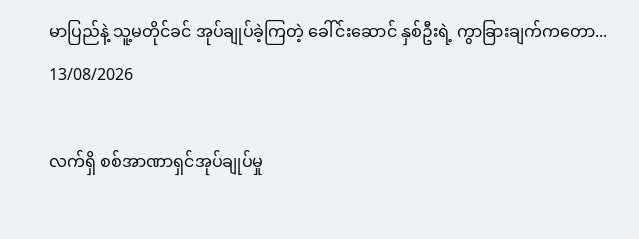မာပြည်နဲ့ သူ့မတိုင်ခင် အုပ်ချုပ်ခဲ့ကြတဲ့ ခေါ်င်းဆောင် နှစ်ဦးရဲ့ ကွာခြားချက်ကတော...
13/08/2026

လက်ရှိ စစ်အာဏာရှင်အုပ်ချုပ်မှု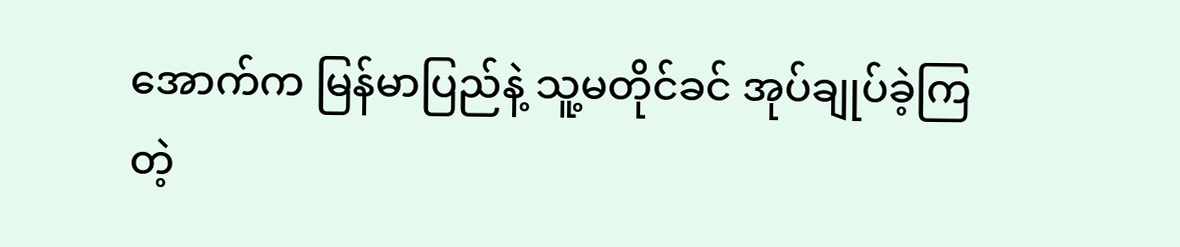အောက်က မြန်မာပြည်နဲ့ သူ့မတိုင်ခင် အုပ်ချုပ်ခဲ့ကြတဲ့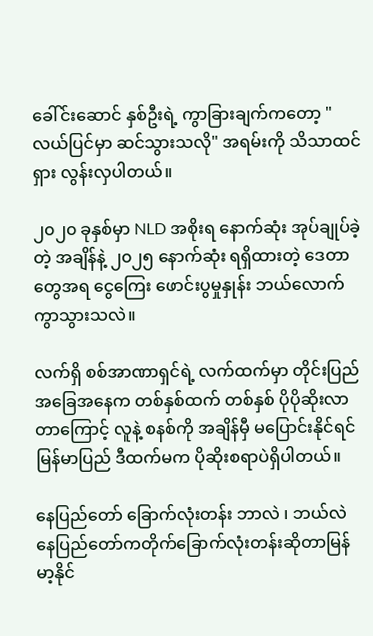ခေါ်င်းဆောင် နှစ်ဦးရဲ့ ကွာခြားချက်ကတော့ "လယ်ပြင်မှာ ဆင်သွားသလို" အရမ်းကို သိသာထင်ရှား လွန်းလှပါတယ်။

၂၀၂၀ ခုနှစ်မှာ NLD အစိုးရ နောက်ဆုံး အုပ်ချုပ်ခဲ့တဲ့ အချိန်နဲ့ ၂၀၂၅ နောက်ဆုံး ရရှိထားတဲ့ ဒေတာတွေအရ ငွေကြေး ဖောင်းပွမှုနှုန်း ဘယ်လောက်ကွာသွားသလဲ။

လက်ရှိ စစ်အာဏာရှင်ရဲ့ လက်ထက်မှာ တိုင်းပြည်အခြေအနေက တစ်နှစ်ထက် တစ်နှစ် ပိုပိုဆိုးလာတာကြောင့် လူနဲ့ စနစ်ကို အချိန်မှီ မပြောင်းနိုင်ရင် မြန်မာပြည် ဒီထက်မက ပိုဆိုးစရာပဲရှိပါတယ်။

နေပြည်တော် ခြောက်လုံးတန်း ဘာလဲ ၊ ဘယ်လဲ နေပြည်တော်ကတိုက်ခြောက်လုံးတန်းဆိုတာမြန်မာ့နိုင်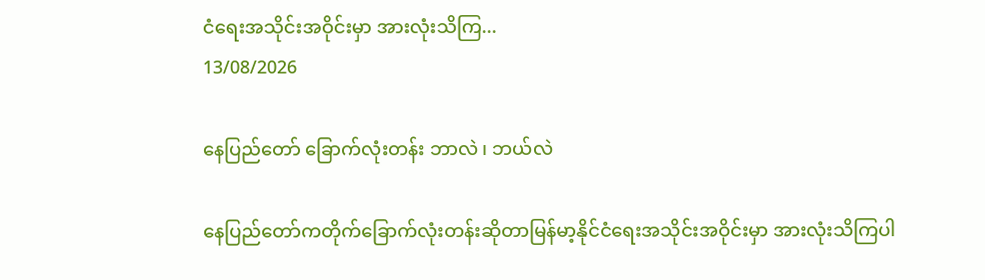ငံရေးအသိုင်းအဝိုင်းမှာ အားလုံးသိကြ...
13/08/2026

နေပြည်တော် ခြောက်လုံးတန်း ဘာလဲ ၊ ဘယ်လဲ

နေပြည်တော်ကတိုက်ခြောက်လုံးတန်းဆိုတာမြန်မာ့နိုင်ငံရေးအသိုင်းအဝိုင်းမှာ အားလုံးသိကြပါ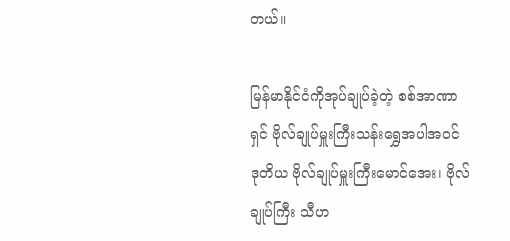တယ်။

မြန်မာနိုင်ငံကိုအုပ်ချုပ်ခဲ့တဲ့ စစ်အာဏာရှင် ဗိုလ်ချုပ်မှူးကြီးသန်းရွှေအပါအဝင် ဒုတိယ ဗိုလ်ချုပ်မှူးကြီးမောင်အေး၊ ဗိုလ်ချုပ်ကြီး သီဟ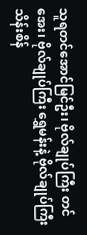သူရတင်အောင်မြင်ဦး၊ ဗိုလ်ချုပ်ကြီး တင်အေး၊ ဗိုလ်ချုပ်ကြီး ရွှေမန်းနဲ့ ဗိုလ်ချုပ်ကြီး သိန်းစိန်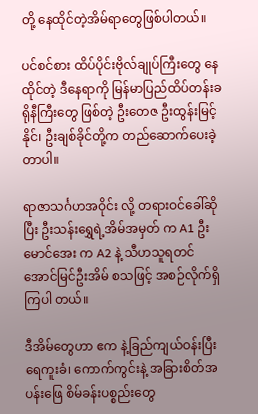တို့ နေထိုင်တဲ့အိမ်ရာတွေဖြစ်ပါတယ်။

ပင်စင်စား ထိပ်ပိုင်းဗိုလ်ချုပ်ကြီးတွေ နေထိုင်တဲ့ ဒီနေရာကို မြန်မာပြည်ထိပ်တန်းခရိုနီကြီးတွေ ဖြစ်တဲ့ ဦးတေဇ ဦးထွန်းမြင့်နိုင်၊ ဦးချစ်ခိုင်တို့က တည်ဆောက်ပေးခဲ့တာပါ။

ရာဇာသင်္ဂဟအဝိုင်း လို့ တရားဝင်ခေါ်ဆိုပြီး ဦးသန်းရွှေရဲ့အိမ်အမှတ် က A1 ဦးမောင်အေး က A2 နဲ့ သီဟသူရတင်အောင်မြင်ဦးအိမ် စသဖြင့် အစဉ်လိုက်ရှိကြပါ တယ်။

ဒီအိမ်တွေဟာ ဧက နဲ့ခြည်ကျယ်ဝန်းပြီး ရေကူးခံ၊ ကောက်ကွင်းနဲ့ အခြားစိတ်အပန်းဖြေ စိမ်ခန်းပစ္စည်းတွေ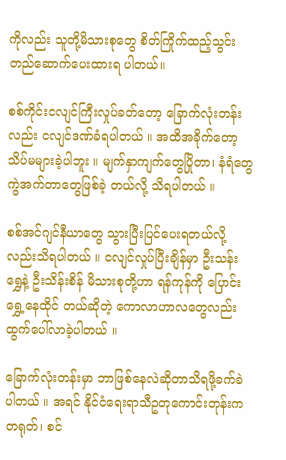ကိုလည်း သူတို့မိသားစုတွေ စိတ်ကြိုက်ထည့်သွင်း တည်ဆောက်ပေးထားရ ပါတယ်။

စစ်ကိုင်းငလျင်ကြီးလှုပ်ခတ်တော့ ခြောက်လုံးတန်းလည်း ငလျင်ဒဏ်ခံရပါတယ် ။ အထိအခိုက်တော့သိပ်မများခဲ့ပါဘူး ။ မျက်နှာကျက်တွေပြိုတာ၊ နံရံတွေကွဲအက်တာတွေဖြစ်ခဲ့ တယ်လို့ သိရပါတယ် ။

စစ်အင်ဂျင်နီယာတွေ သွားပြီးပြင်ပေးရတယ်လို့လည်းသိရပါတယ် ။ ငလျင်လှုပ်ပြီးချိန်မှာ ဦးသန်းရွှေနဲ့ ဦးသိန်းစိန် မိသားစုတို့ဟာ ရန်ကုန်ကို ပြောင်းရွှေ့နေထိုင် တယ်ဆိုတဲ့ ကောလာဟာလတွေလည်း ထွက်ပေါ်လာခဲ့ပါတယ် ။

ခြောက်လုံးတန်းမှာ ဘာဖြစ်နေလဲဆိုတာသိရဖို့ခက်ခဲပါတယ် ။ အရင် နိုင်ငံရေးရာသီဥတုကောင်းတုန်းက တရုတ်၊ စင်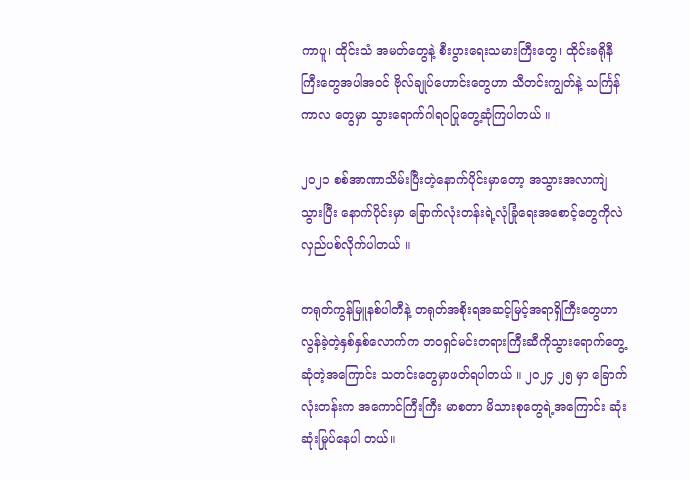ကာပူ၊ ထိုင်းသံ အမတ်တွေနဲ့ စီးပွားရေးသမားကြီးတွေ၊ ထိုင်းခရိုနီကြီးတွေအပါအဝင် ဗိုလ်ချုပ်ဟောင်းတွေဟာ သီတင်းကျွတ်နဲ့ သင်္ကြန်ကာလ တွေမှာ သွားရောက်ဂါရဝပြုတွေ့ဆုံကြပါတယ် ။

၂၀၂၁ စစ်အာဏာသိမ်းပြီးတဲ့နောက်ပိုင်းမှာတော့ အသွားအလာကျဲသွားပြီး နောက်ပိုင်းမှာ ခြောက်လုံးတန်းရဲ့လုံခြုံရေးအစောင့်တွေကိုလဲလှည်ပစ်လိုက်ပါတယ် ။

တရုတ်ကွန်မြူနစ်ပါတီနဲ့ တရုတ်အစိုးရအဆင့်မြင့်အရာရှိကြီးတွေဟာ လွန်ခဲ့တဲ့နှစ်နှစ်လောက်က ဘဝရှင်မင်းတရားကြီးဆီကိုသွားရောက်တွေ့ဆုံတဲ့အကြောင်း သတင်းတွေမှာဖတ်ရပါတယ် ။ ၂၀၂၄ ၂၅ မှာ ခြောက်လုံးတန်းက အကောင်ကြီးကြီး မာစတာ မိသားစုတွေရဲ့အကြောင်း ဆုံးဆုံးမြုပ်နေပါ တယ်။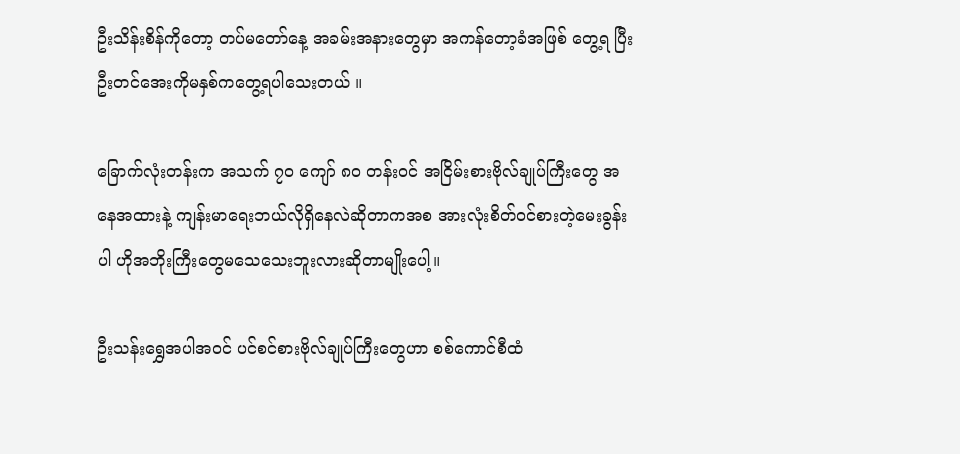ဦးသိန်းစိန်ကိုတော့ တပ်မတော်နေ့ အခမ်းအနားတွေမှာ အကန်တော့ခံအဖြစ် တွေ့ရ ပြီး ဦးတင်အေးကိုမနှစ်ကတွေ့ရပါသေးတယ် ။

ခြောက်လုံးတန်းက အသက် ၇၀ ကျော် ၈၀ တန်းဝင် အငြိမ်းစားဗိုလ်ချုပ်ကြီးတွေ အနေအထားနဲ့ ကျန်းမာရေးဘယ်လိုရှိနေလဲဆိုတာကအစ အားလုံးစိတ်ဝင်စားတဲ့မေးခွန်းပါ ဟိုအဘိုးကြီးတွေမသေသေးဘူးလားဆိုတာမျိုးပေါ့။

ဦးသန်းရွှေအပါအဝင် ပင်စင်စားဗိုလ်ချုပ်ကြီးတွေဟာ စစ်ကောင်စီထံ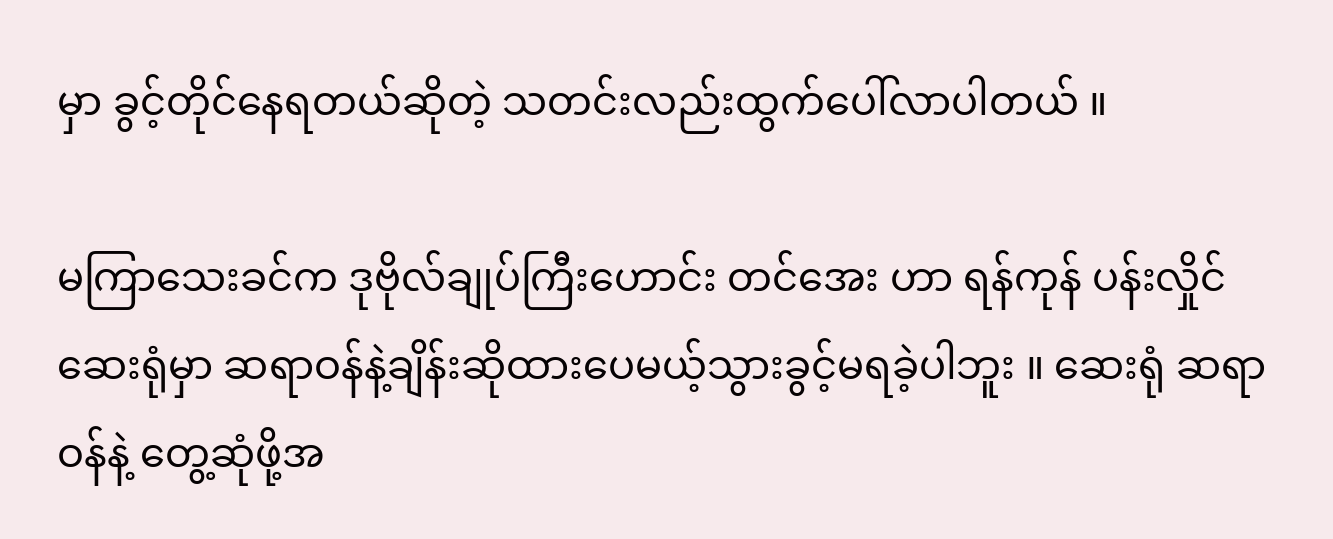မှာ ခွင့်တိုင်နေရတယ်ဆိုတဲ့ သတင်းလည်းထွက်ပေါ်လာပါတယ် ။

မကြာသေးခင်က ဒုဗိုလ်ချုပ်ကြီးဟောင်း တင်အေး ဟာ ရန်ကုန် ပန်းလှိုင်ဆေးရုံမှာ ဆရာဝန်နဲ့ချိန်းဆိုထားပေမယ့်သွားခွင့်မရခဲ့ပါဘူး ။ ဆေးရုံ ဆရာဝန်နဲ့ တွေ့ဆုံဖို့အ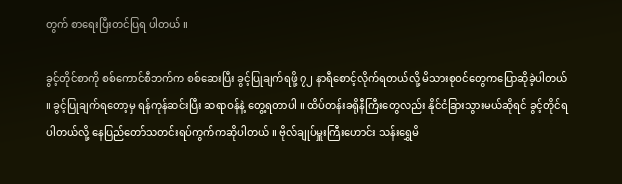တွက် စာရေးပြီးတင်ပြရ ပါတယ် ။

ခွင့်တိုင်စာကို စစ်ကောင်စီဘက်က စစ်ဆေးပြီး ခွင့်ပြုချက်ရဖို့ ၇၂ နာရီစောင့်လိုက်ရတယ်လို့ မိသားစုဝင်တွေကပြောဆိုခဲ့ပါတယ် ။ ခွင့်ပြုချက်ရတော့မှ ရန်ကုန်ဆင်းပြီး ဆရာဝန်နဲ့ တွေ့ရတာပါ ။ ထိပ်တန်းခရိုနီကြီးတွေလည်း နိုင်ငံခြားသွားမယ်ဆိုရင် ခွင့်တိုင်ရပါတယ်လို့ နေပြည်တော်သတင်းရပ်ကွက်ကဆိုပါတယ် ။ ဗိုလ်ချုပ်မှူးကြီးဟောင်း သန်းရွှေမိ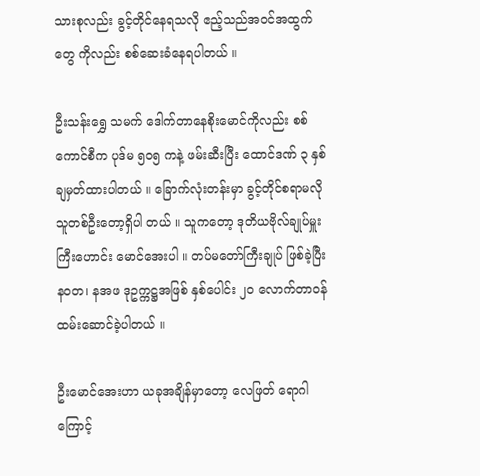သားစုလည်း ခွင့်တိုင်နေရသလို ဧည့်သည်အဝင်အထွက် တွေ ကိုလည်း စစ်ဆေးခံနေရပါတယ် ။

ဦးသန်းရွှေ သမက် ဒေါက်တာနေစိုးမောင်ကိုလည်း စစ်ကောင်စီက ပုဒ်မ ၅၀၅ ကနဲ့ ဖမ်းဆီးပြီး ထောင်ဒဏ် ၃ နှစ်ချမှတ်ထားပါတယ် ။ ခြောက်လုံးတန်းမှာ ခွင့်တိုင်စရာမလိုသူတစ်ဦးတော့ရှိပါ တယ် ။ သူကတော့ ဒုတိယဗိုလ်ချုပ်မှူးကြီးဟောင်း မောင်အေးပါ ။ တပ်မတော်ကြီးချုပ် ဖြစ်ခဲ့ပြီး နဝတ၊ နအဖ ဒုဥက္ကဋ္ဌအဖြစ် နှစ်ပေါင်း ၂၀ လောက်တာဝန်ထမ်းဆောင်ခဲ့ပါတယ် ။

ဦးမောင်အေးဟာ ယခုအချိန်မှာတော့ လေဖြတ် ရောဂါကြောင့်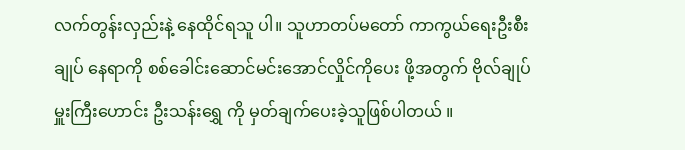လက်တွန်းလှည်းနဲ့ နေထိုင်ရသူ ပါ။ သူဟာတပ်မတော် ကာကွယ်ရေးဦးစီးချုပ် နေရာကို စစ်ခေါင်းဆောင်မင်းအောင်လှိုင်ကိုပေး ဖို့အတွက် ဗိုလ်ချုပ်မှူးကြီးဟောင်း ဦးသန်းရွှေ ကို မှတ်ချက်ပေးခဲ့သူဖြစ်ပါတယ် ။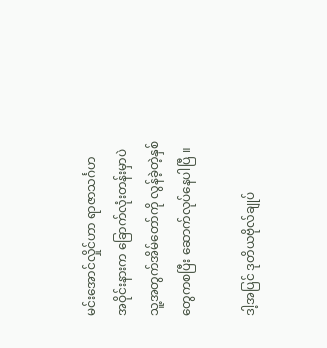မင်းအောင်လှိုင်ဟာ ရာဇာသင်္ဂဟ အဝိုင်းနားက ခြောက်လုံးတန်းမှာပဲ သူ့အတွက်အိမ်တော်ကို လွန်ခဲ့တဲ့နှစ်တွေကစပြီး ဆောက်လုပ်နေပါပြီ ။

ဒါ့အပြင် ဒုတိယဗိုလ်ချုပ်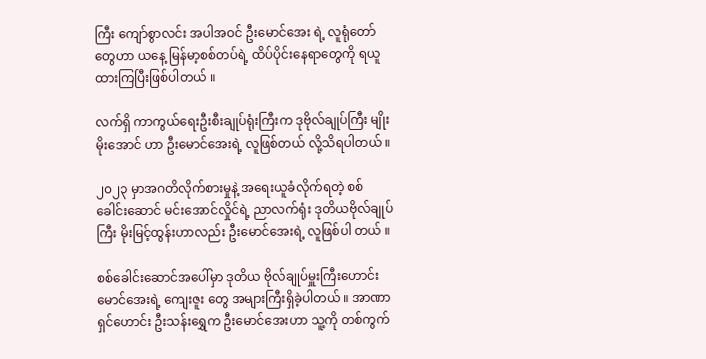ကြီး ကျော်စွာလင်း အပါအဝင် ဦးမောင်အေး ရဲ့ လူရုံတော်တွေဟာ ယနေ့ မြန်မာ့စစ်တပ်ရဲ့ ထိပ်ပိုင်းနေရာတွေကို ရယူထားကြပြီးဖြစ်ပါတယ် ။

လက်ရှိ ကာကွယ်ရေးဦးစီးချုပ်ရုံးကြီးက ဒုဗိုလ်ချုပ်ကြီး မျိုးမိုးအောင် ဟာ ဦးမောင်အေးရဲ့ လူဖြစ်တယ် လို့သိရပါတယ် ။

၂၀၂၃ မှာအဂတိလိုက်စားမှုနဲ့ အရေးယူခံလိုက်ရတဲ့ စစ်ခေါင်းဆောင် မင်းအောင်လှိုင်ရဲ့ ညာလက်ရုံး ဒုတိယဗိုလ်ချုပ်ကြီး မိုးမြင့်ထွန်းဟာလည်း ဦးမောင်အေးရဲ့ လူဖြစ်ပါ တယ် ။

စစ်ခေါင်းဆောင်အပေါ်မှာ ဒုတိယ ဗိုလ်ချုပ်မှူးကြီးဟောင်း မောင်အေးရဲ့ ကျေးဇူး တွေ အများကြီးရှိခဲ့ပါတယ် ။ အာဏာရှင်ဟောင်း ဦးသန်းရွှေက ဦးမောင်အေးဟာ သူ့ကို တစ်ကွက်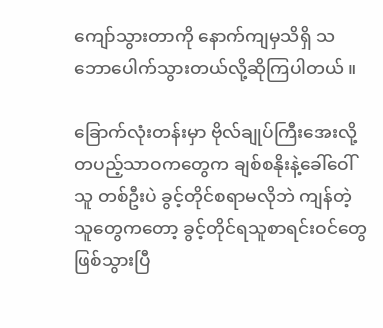ကျော်သွားတာကို နောက်ကျမှသိရှိ သဘောပေါက်သွားတယ်လို့ဆိုကြပါတယ် ။

ခြောက်လုံးတန်းမှာ ဗိုလ်ချုပ်ကြီးအေးလို့ တပည့်သာဝကတွေက ချစ်စနိုးနဲ့ခေါ်ဝေါ်သူ တစ်ဦးပဲ ခွင့်တိုင်စရာမလိုဘဲ ကျန်တဲ့သူတွေကတော့ ခွင့်တိုင်ရသူစာရင်းဝင်တွေဖြစ်သွားပြီ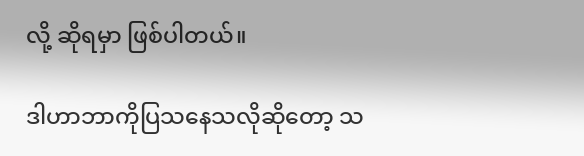လို့ ဆိုရမှာ ဖြစ်ပါတယ်။

ဒါဟာဘာကိုပြသနေသလိုဆိုတော့ သ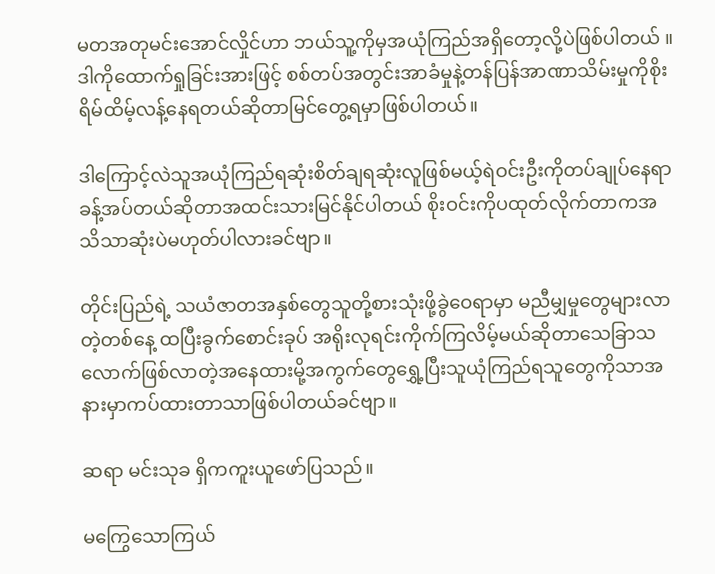မတအတုမင်းအောင်လှိုင်ဟာ ဘယ်သူ့ကိုမှအယုံကြည်အရှိတော့လို့ပဲဖြစ်ပါတယ် ။ ဒါကိုထောက်ရှုခြင်းအားဖြင့် စစ်တပ်အတွင်းအာခံမှုနဲ့တန်ပြန်အာဏာသိမ်းမှုကိုစိုးရိမ်ထိမ့်လန့်နေရတယ်ဆိုတာမြင်တွေ့ရမှာဖြစ်ပါတယ်။

ဒါကြောင့်လဲသူအယုံကြည်ရဆုံးစိတ်ချရဆုံးလူဖြစ်မယ့်ရဲဝင်းဦးကိုတပ်ချုပ်နေရာခန့်အပ်တယ်ဆိုတာအထင်းသားမြင်နိုင်ပါတယ် စိုးဝင်းကိုပထုတ်လိုက်တာကအသိသာဆုံးပဲမဟုတ်ပါလားခင်ဗျာ။

တိုင်းပြည်ရဲ့ သယံဇာတအနှစ်တွေသူတို့စားသုံးဖို့ခွဲဝေရာမှာ မညီမျှမှုတွေများလာတဲ့တစ်နေ့ ထပြီးခွက်စောင်းခုပ် အရိုးလုရင်းကိုက်ကြလိမ့်မယ်ဆိုတာသေခြာသလောက်ဖြစ်လာတဲ့အနေထားမို့အကွက်တွေရွှေ့ပြီးသူယုံကြည်ရသူတွေကိုသာအနားမှာကပ်ထားတာသာဖြစ်ပါတယ်ခင်ဗျာ။

ဆရာ မင်းသုခ ရှိကကူးယူဖော်ပြသည်။

မကြွေသောကြယ်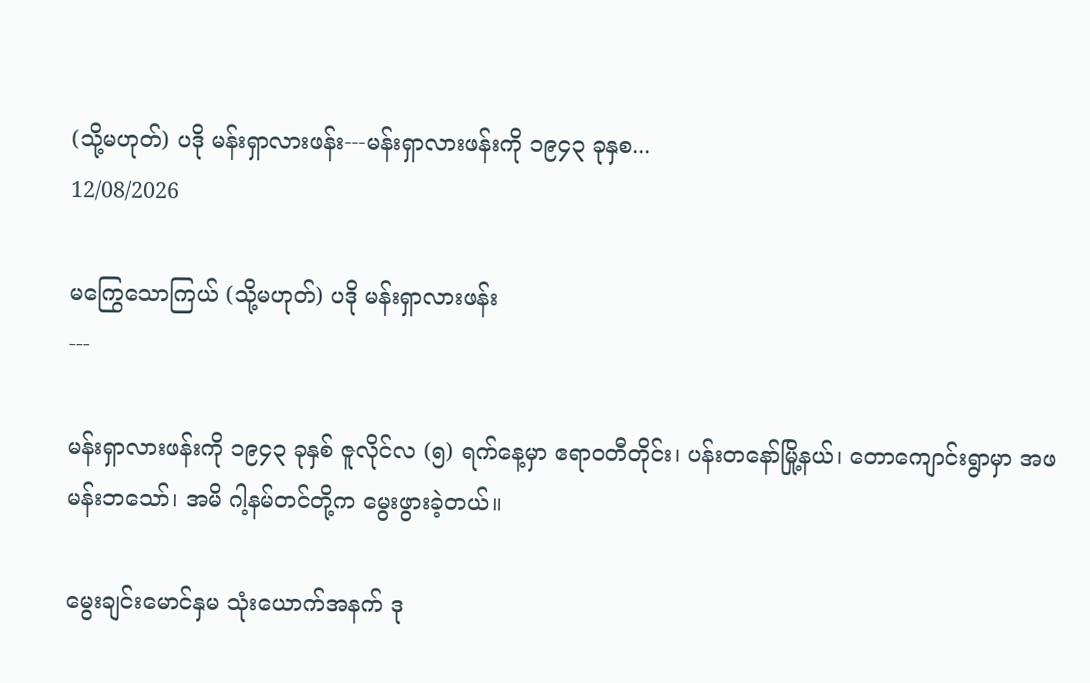(သို့မဟုတ်) ပဒို မန်းရှာလားဖန်း---မန်းရှာလားဖန်းကို ၁၉၄၃ ခုနှစ...
12/08/2026

မကြွေသောကြယ် (သို့မဟုတ်) ပဒို မန်းရှာလားဖန်း
---

မန်းရှာလားဖန်းကို ၁၉၄၃ ခုနှစ် ဇူလိုင်လ (၅) ရက်နေ့မှာ ဧရာဝတီတိုင်း၊ ပန်းတနော်မြို့နယ်၊ တောကျောင်းရွာမှာ အဖ မန်းဘသော်၊ အမိ ဂါ့နမ်တင်တို့က မွေးဖွားခဲ့တယ်။

မွေးချင်းမောင်နှမ သုံးယောက်အနက် ဒု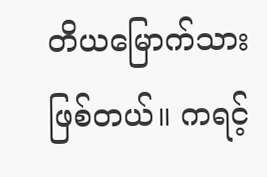တိယမြောက်သား ဖြစ်တယ်။ ကရင့်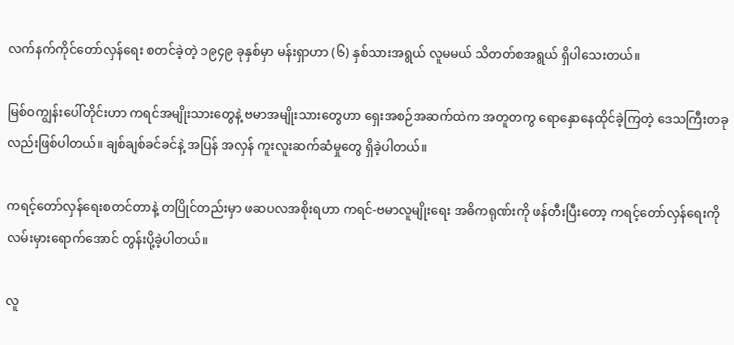လက်နက်ကိုင်တော်လှန်ရေး စတင်ခဲ့တဲ့ ၁၉၄၉ ခုနှစ်မှာ မန်းရှာဟာ (၆) နှစ်သားအရွယ် လူမမယ် သိတတ်စအရွယ် ရှိပါသေးတယ်။

မြစ်ဝကျွန်းပေါ်တိုင်းဟာ ကရင်အမျိုးသားတွေနဲ့ ဗမာအမျိုးသားတွေဟာ ရှေးအစဉ်အဆက်ထဲက အတူတကွ ရောနှောနေထိုင်ခဲ့ကြတဲ့ ဒေသကြီးတခုလည်းဖြစ်ပါတယ်။ ချစ်ချစ်ခင်ခင်နဲ့ အပြန် အလှန် ကူးလူးဆက်ဆံမှုတွေ ရှိခဲ့ပါတယ်။

ကရင့်တော်လှန်ရေးစတင်တာနဲ့ တပြိုင်တည်းမှာ ဖဆပလအစိုးရဟာ ကရင်-ဗမာလူမျိုးရေး အဓိကရုဏ်းကို ဖန်တီးပြီးတော့ ကရင့်တော်လှန်ရေးကို လမ်းမှားရောက်အောင် တွန်းပို့ခဲ့ပါတယ်။

လူ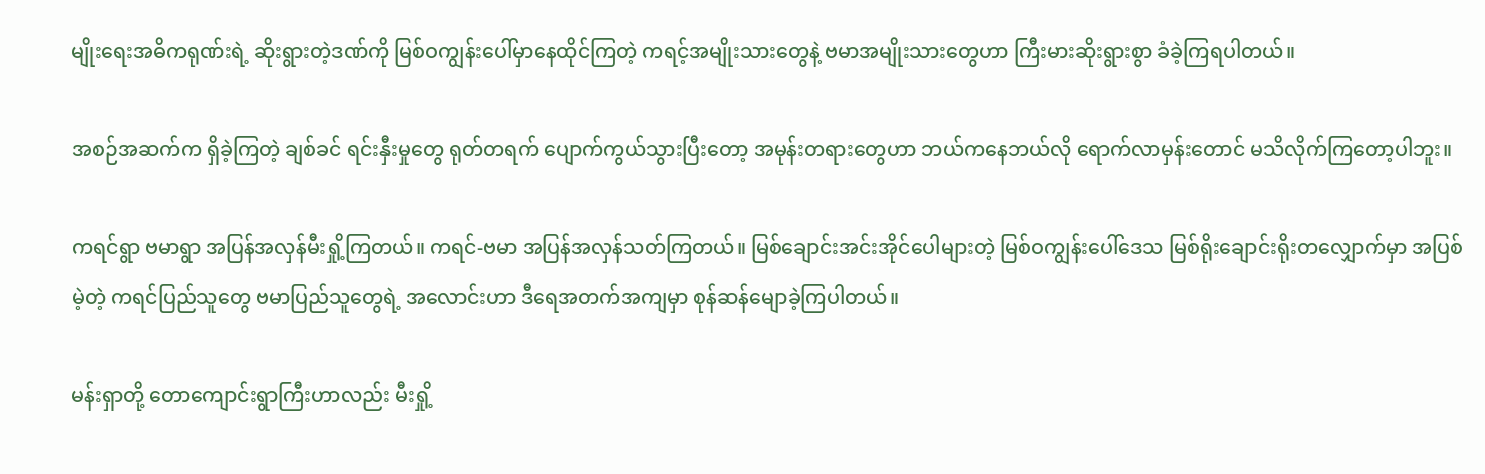မျိုးရေးအဓိကရုဏ်းရဲ့ ဆိုးရွားတဲ့ဒဏ်ကို မြစ်ဝကျွန်းပေါ်မှာနေထိုင်ကြတဲ့ ကရင့်အမျိုးသားတွေနဲ့ ဗမာအမျိုးသားတွေဟာ ကြီးမားဆိုးရွားစွာ ခံခဲ့ကြရပါတယ်။

အစဉ်အဆက်က ရှိခဲ့ကြတဲ့ ချစ်ခင် ရင်းနှီးမှုတွေ ရုတ်တရက် ပျောက်ကွယ်သွားပြီးတော့ အမုန်းတရားတွေဟာ ဘယ်ကနေဘယ်လို ရောက်လာမှန်းတောင် မသိလိုက်ကြတော့ပါဘူး။

ကရင်ရွာ ဗမာရွာ အပြန်အလှန်မီးရှို့ကြတယ်။ ကရင်-ဗမာ အပြန်အလှန်သတ်ကြတယ်။ မြစ်ချောင်းအင်းအိုင်ပေါများတဲ့ မြစ်ဝကျွန်းပေါ်ဒေသ မြစ်ရိုးချောင်းရိုးတလျှောက်မှာ အပြစ်မဲ့တဲ့ ကရင်ပြည်သူတွေ ဗမာပြည်သူတွေရဲ့ အလောင်းဟာ ဒီရေအတက်အကျမှာ စုန်ဆန်မျောခဲ့ကြပါတယ်။

မန်းရှာတို့ တောကျောင်းရွာကြီးဟာလည်း မီးရှို့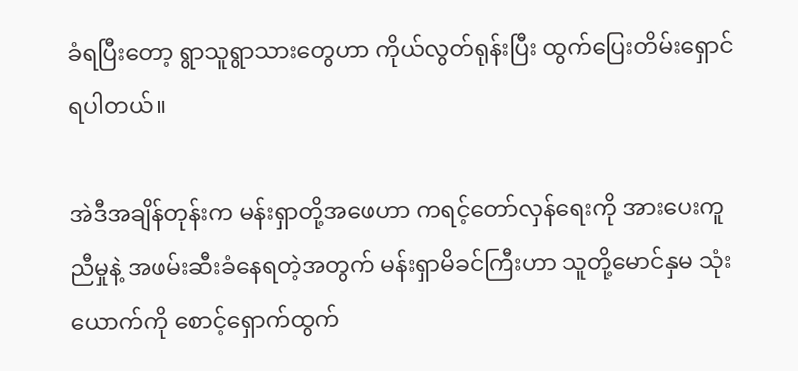ခံရပြီးတော့ ရွာသူရွာသားတွေဟာ ကိုယ်လွတ်ရုန်းပြီး ထွက်ပြေးတိမ်းရှောင်ရပါတယ်။

အဲဒီအချိန်တုန်းက မန်းရှာတို့အဖေဟာ ကရင့်တော်လှန်ရေးကို အားပေးကူညီမှုနဲ့ အဖမ်းဆီးခံနေရတဲ့အတွက် မန်းရှာမိခင်ကြီးဟာ သူတို့မောင်နှမ သုံး ယောက်ကို စောင့်ရှောက်ထွက်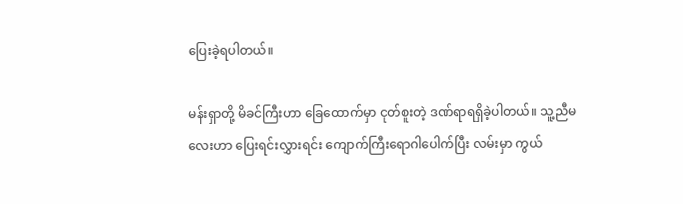ပြေးခဲ့ရပါတယ်။

မန်းရှာတို့ မိခင်ကြီးဟာ ခြေထောက်မှာ ငုတ်စူးတဲ့ ဒဏ်ရာရရှိခဲ့ပါတယ်။ သူ့ညီမလေးဟာ ပြေးရင်းလွှားရင်း ကျောက်ကြီးရောဂါပေါက်ပြီး လမ်းမှာ ကွယ်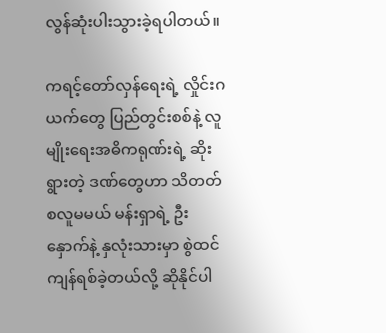လွန်ဆုံးပါးသွားခဲ့ရပါတယ်။

ကရင့်တော်လှန်ရေးရဲ့ လှိုင်းဂယက်တွေ ပြည်တွင်းစစ်နဲ့ လူမျိုးရေးအဓိကရုဏ်းရဲ့ ဆိုးရွားတဲ့ ဒဏ်တွေဟာ သိတတ်စလူမမယ် မန်းရှာရဲ့ ဦးနှောက်နဲ့ နှလုံးသားမှာ စွဲထင်ကျန်ရစ်ခဲ့တယ်လို့ ဆိုနိုင်ပါ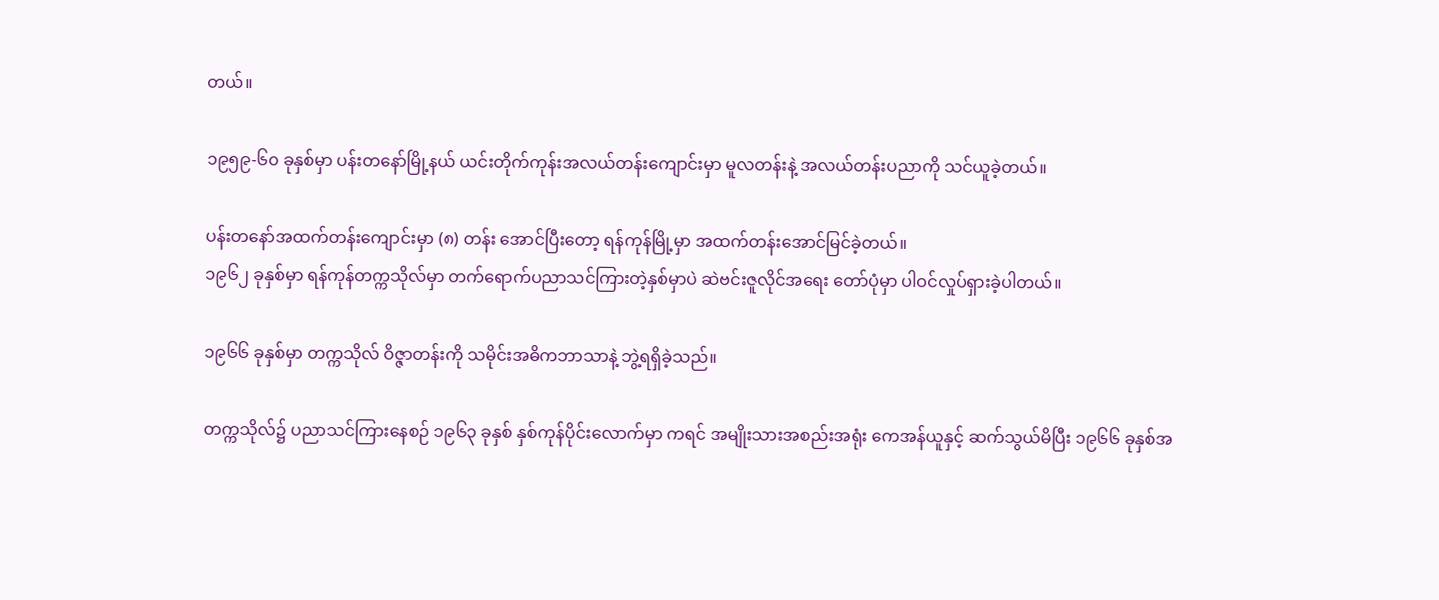တယ်။

၁၉၅၉-၆၀ ခုနှစ်မှာ ပန်းတနော်မြို့နယ် ယင်းတိုက်ကုန်းအလယ်တန်းကျောင်းမှာ မူလတန်းနဲ့ အလယ်တန်းပညာကို သင်ယူခဲ့တယ်။

ပန်းတနော်အထက်တန်းကျောင်းမှာ (၈) တန်း အောင်ပြီးတော့ ရန်ကုန်မြို့မှာ အထက်တန်းအောင်မြင်ခဲ့တယ်။
၁၉၆၂ ခုနှစ်မှာ ရန်ကုန်တက္ကသိုလ်မှာ တက်ရောက်ပညာသင်ကြားတဲ့နှစ်မှာပဲ ဆဲဗင်းဇူလိုင်အရေး တော်ပုံမှာ ပါဝင်လှုပ်ရှားခဲ့ပါတယ်။

၁၉၆၆ ခုနှစ်မှာ တက္ကသိုလ် ဝိဇ္ဇာတန်းကို သမိုင်းအဓိကဘာသာနဲ့ ဘွဲ့ရရှိခဲ့သည်။

တက္ကသိုလ်၌ ပညာသင်ကြားနေစဉ် ၁၉၆၃ ခုနှစ် နှစ်ကုန်ပိုင်းလောက်မှာ ကရင် အမျိုးသားအစည်းအရုံး ကေအန်ယူနှင့် ဆက်သွယ်မိပြီး ၁၉၆၆ ခုနှစ်အ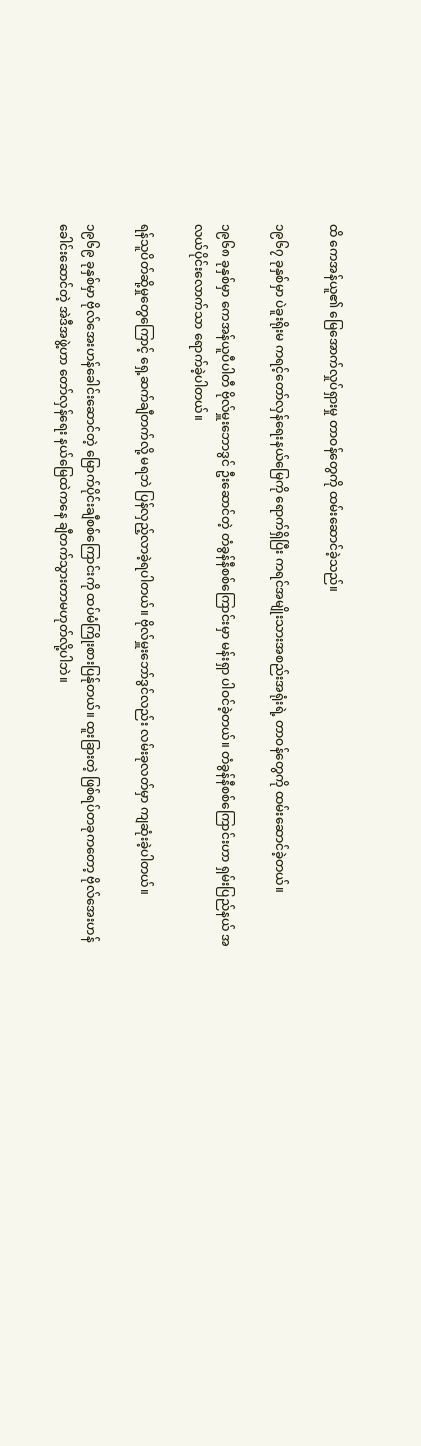ထိ ကေအန်ယူ၏ မြေအောက်လှုပ်ရှားမှု တာဝန်တွေကို ထမ်းဆောင်ခဲ့သည်။

၁၉၆၇ ခုနှစ်မှာ ပဲခူးရိုးမ ကရင့်တော်လှန်ရေးနယ်မြေကို ရောက်ရှိပြီး ကရင်အမျိုးသားအစည်းအရုံးရဲ့ တာဝန်တွေကို ထမ်းဆောင်ခဲ့တယ်။

၁၉၆၈ ခုနှစ်မှာ ကေအန်ယူပီပါတီ ဗိုလ်မှူးဘောဒွင် ဦးဆောင်တဲ့ တံခွန်နီစစ်ကြောင်းမှာ မန်းရှာ ပါဝင်ခဲ့တယ်။ တံခွန်နီစစ်ကြောင်းဟာ ရှမ်းပြည်နယ် အလယ်ပိုင်းလောက်သာ ရောက်ခဲ့ပါတယ်။

ရန်သူပိတ်ဆို့မှုတွေကြောင့် ရှေ့ဆက်ချီတက်လို့ မရဘဲ ပြန်လှည့်လာခဲ့ရပါတယ်။ ဗိုလ်မှူးဘော်ဒွင်လည်း လမ်းခုလတ်မှာ ကျဆုံးခဲ့ပါတယ်။

၁၉၆၉ ခုနှစ်မှာ ဗိုလ်အေးဟန်ခေါင်းဆောင်တဲ့ မြောက်ပိုင်းချီစစ်ကြောင်းကို ထပ်မံကြိုးစားပြန်ုတယ်။ ထူးခြားတဲ့ ဖြစ်ရပ်တခုကတော့ ဗိုလ်အေးဟန်ခေါင်းဆောင်တဲ့ အဲဒီအဖွဲ့ဟာ တော်လှန်ရေး နယ်မြေထဲကနေ ချီတက်သွားတာမဟုတ်လို့ပါဘဲ။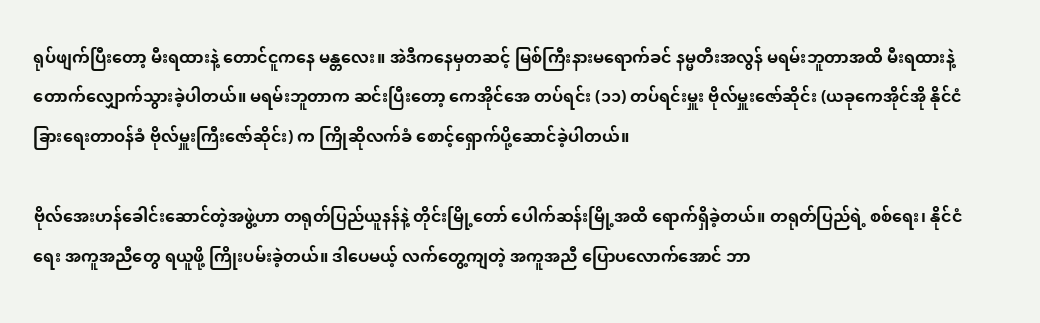ရုပ်ဖျက်ပြီးတော့ မီးရထားနဲ့ တောင်ငူကနေ မန္တလေး။ အဲဒီကနေမှတဆင့် မြစ်ကြီးနားမရောက်ခင် နမ္မတီးအလွန် မရမ်းဘူတာအထိ မီးရထားနဲ့ တောက်လျှောက်သွားခဲ့ပါတယ်။ မရမ်းဘူတာက ဆင်းပြီးတော့ ကေအိုင်အေ တပ်ရင်း (၁၁) တပ်ရင်းမှူး ဗိုလ်မှူးဇော်ဆိုင်း (ယခုကေအိုင်အို နိုင်ငံခြားရေးတာဝန်ခံ ဗိုလ်မှူးကြီးဇော်ဆိုင်း) က ကြိုဆိုလက်ခံ စောင့်ရှောက်ပို့ဆောင်ခဲ့ပါတယ်။

ဗိုလ်အေးဟန်ခေါင်းဆောင်တဲ့အဖွဲ့ဟာ တရုတ်ပြည်ယူနန်နဲ့ တိုင်းမြို့တော် ပေါက်ဆန်းမြို့အထိ ရောက်ရှိခဲ့တယ်။ တရုတ်ပြည်ရဲ့ စစ်ရေး၊ နိုင်ငံရေး အကူအညီတွေ ရယူဖို့ ကြိုးပမ်းခဲ့တယ်။ ဒါပေမယ့် လက်တွေ့ကျတဲ့ အကူအညီ ပြောပလောက်အောင် ဘာ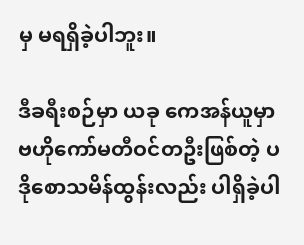မှ မရရှိခဲ့ပါဘူး။

ဒီခရီးစဉ်မှာ ယခု ကေအန်ယူမှာ ဗဟိုကော်မတီဝင်တဦးဖြစ်တဲ့ ပဒိုစောသမိန်ထွန်းလည်း ပါရှိခဲ့ပါ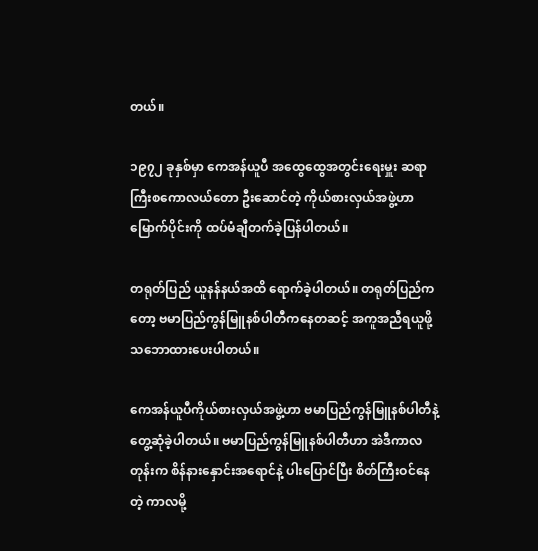တယ်။

၁၉၇၂ ခုနှစ်မှာ ကေအန်ယူပီ အထွေထွေအတွင်းရေးမှူး ဆရာကြီးစကောလယ်တော ဦးဆောင်တဲ့ ကိုယ်စားလှယ်အဖွဲ့ဟာ မြောက်ပိုင်းကို ထပ်မံချီတက်ခဲ့ပြန်ပါတယ်။

တရုတ်ပြည် ယူနန်နယ်အထိ ရောက်ခဲ့ပါတယ်။ တရုတ်ပြည်ကတော့ ဗမာပြည်ကွန်မြူနစ်ပါတီကနေတဆင့် အကူအညီရယူဖို့ သဘောထားပေးပါတယ်။

ကေအန်ယူပီကိုယ်စားလှယ်အဖွဲ့ဟာ ဗမာပြည်ကွန်မြူနစ်ပါတီနဲ့ တွေ့ဆုံခဲ့ပါတယ်။ ဗမာပြည်ကွန်မြူနစ်ပါတီဟာ အဲဒီကာလတုန်းက စိန်နားနှောင်းအရောင်နဲ့ ပါးပြောင်ပြီး စိတ်ကြီးဝင်နေတဲ့ ကာလမို့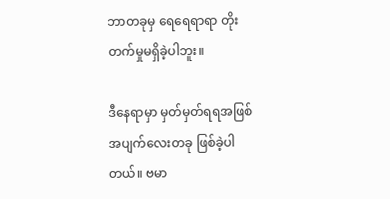ဘာတခုမှ ရေရေရာရာ တိုးတက်မှုမရှိခဲ့ပါဘူး။

ဒီနေရာမှာ မှတ်မှတ်ရရအဖြစ်အပျက်လေးတခု ဖြစ်ခဲ့ပါတယ်။ ဗမာ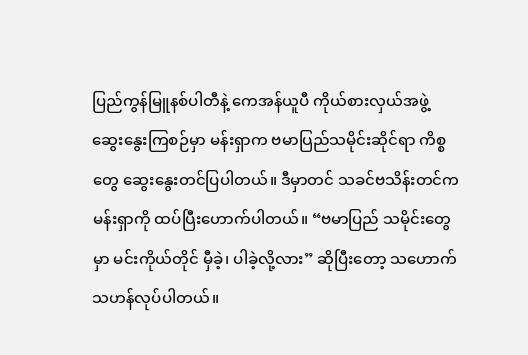ပြည်ကွန်မြူနစ်ပါတီနဲ့ ကေအန်ယူပီ ကိုယ်စားလှယ်အဖွဲ့ ဆွေးနွေးကြစဉ်မှာ မန်းရှာက ဗမာပြည်သမိုင်းဆိုင်ရာ ကိစ္စတွေ ဆွေးနွေးတင်ပြပါတယ်။ ဒီမှာတင် သခင်ဗသိန်းတင်က မန်းရှာကို ထပ်ပြီးဟောက်ပါတယ်။ “ဗမာပြည် သမိုင်းတွေမှာ မင်းကိုယ်တိုင် မှီခဲ့၊ ပါခဲ့လို့လား” ဆိုပြီးတော့ သဟောက်သဟန်လုပ်ပါတယ်။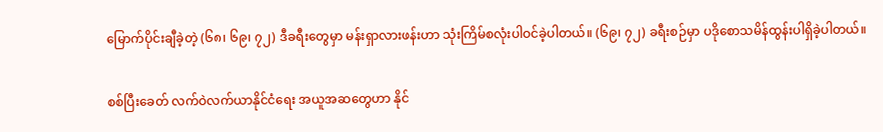မြောက်ပိုင်းချီခဲ့တဲ့ (၆၈၊ ၆၉၊ ၇၂) ဒီခရီးတွေမှာ မန်းရှာလားဖန်းဟာ သုံးကြိမ်စလုံးပါဝင်ခဲ့ပါတယ်။ (၆၉၊ ၇၂) ခရီးစဉ်မှာ ပဒိုစောသမိန်ထွန်းပါရှိခဲ့ပါတယ်။

စစ်ပြီးခေတ် လက်ဝဲလက်ယာနိုင်ငံရေး အယူအဆတွေဟာ နိုင်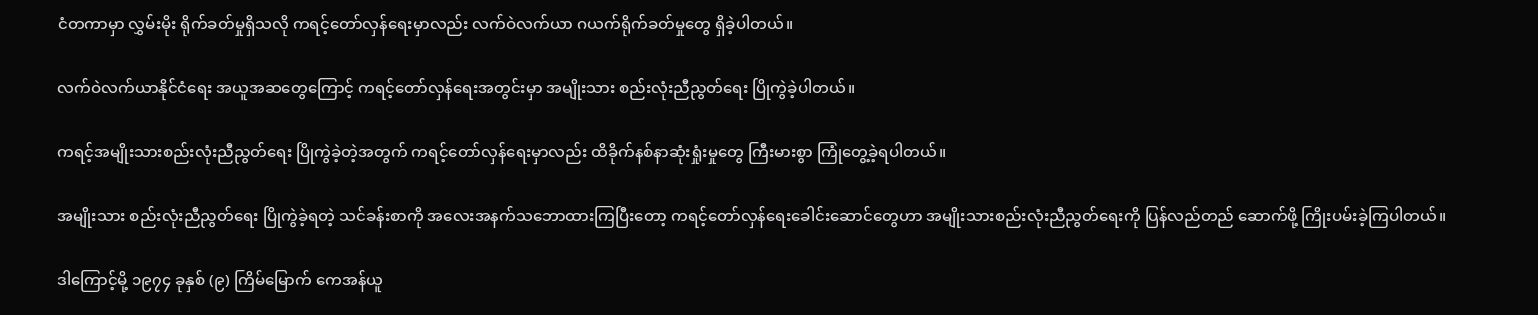ငံတကာမှာ လွှမ်းမိုး ရိုက်ခတ်မှုရှိသလို ကရင့်တော်လှန်ရေးမှာလည်း လက်ဝဲလက်ယာ ဂယက်ရိုက်ခတ်မှုတွေ ရှိခဲ့ပါတယ်။

လက်ဝဲလက်ယာနိုင်ငံရေး အယူအဆတွေကြောင့် ကရင့်တော်လှန်ရေးအတွင်းမှာ အမျိုးသား စည်းလုံးညီညွတ်ရေး ပြိုကွဲခဲ့ပါတယ်။

ကရင့်အမျိုးသားစည်းလုံးညီညွတ်ရေး ပြိုကွဲခဲ့တဲ့အတွက် ကရင့်တော်လှန်ရေးမှာလည်း ထိခိုက်နစ်နာဆုံးရှုံးမှုတွေ ကြီးမားစွာ ကြုံတွေ့ခဲ့ရပါတယ်။

အမျိုးသား စည်းလုံးညီညွတ်ရေး ပြိုကွဲခဲ့ရတဲ့ သင်ခန်းစာကို အလေးအနက်သဘောထားကြပြီးတော့ ကရင့်တော်လှန်ရေးခေါင်းဆောင်တွေဟာ အမျိုးသားစည်းလုံးညီညွတ်ရေးကို ပြန်လည်တည် ဆောက်ဖို့ ကြိုးပမ်းခဲ့ကြပါတယ်။

ဒါကြောင့်မို့ ၁၉၇၄ ခုနှစ် (၉) ကြိမ်မြောက် ကေအန်ယူ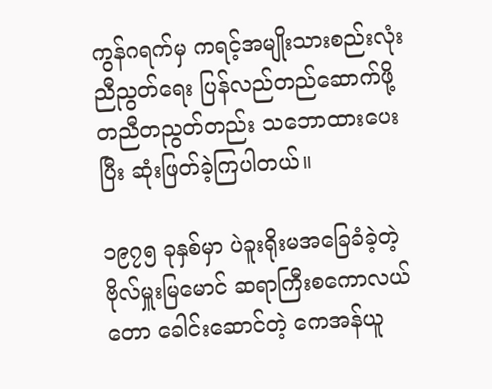ကွန်ဂရက်မှ ကရင့်အမျိုးသားစည်းလုံးညီညွတ်ရေး ပြန်လည်တည်ဆောက်ဖို့ တညီတညွတ်တည်း သဘောထားပေးပြီး ဆုံးဖြတ်ခဲ့ကြပါတယ်။

၁၉၇၅ ခုနှစ်မှာ ပဲခူးရိုးမအခြေခံခဲ့တဲ့ ဗိုလ်မှူးမြမောင် ဆရာကြီးစကောလယ်တော ခေါင်းဆောင်တဲ့ ကေအန်ယူ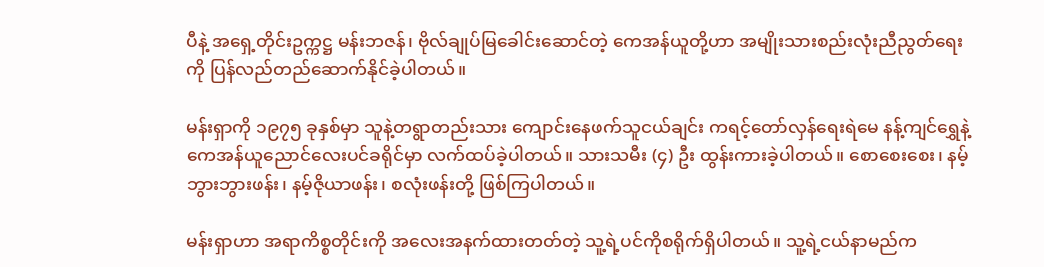ပီနဲ့ အရှေ့တိုင်းဥက္ကဋ္ဌ မန်းဘဇန်၊ ဗိုလ်ချုပ်မြခေါင်းဆောင်တဲ့ ကေအန်ယူတို့ဟာ အမျိုးသားစည်းလုံးညီညွတ်ရေးကို ပြန်လည်တည်ဆောက်နိုင်ခဲ့ပါတယ်။

မန်းရှာကို ၁၉၇၅ ခုနှစ်မှာ သူနဲ့တရွာတည်းသား ကျောင်းနေဖက်သူငယ်ချင်း ကရင့်တော်လှန်ရေးရဲမေ နန့်ကျင်ရွှေနဲ့ ကေအန်ယူညောင်လေးပင်ခရိုင်မှာ လက်ထပ်ခဲ့ပါတယ်။ သားသမီး (၄) ဦး ထွန်းကားခဲ့ပါတယ်။ စောစေးစေး၊ နမ့်ဘွားဘွားဖန်း၊ နမ့်ဇိုယာဖန်း၊ စလုံးဖန်းတို့ ဖြစ်ကြပါတယ်။

မန်းရှာဟာ အရာကိစ္စတိုင်းကို အလေးအနက်ထားတတ်တဲ့ သူ့ရဲ့ပင်ကိုစရိုက်ရှိပါတယ်။ သူ့ရဲ့ငယ်နာမည်က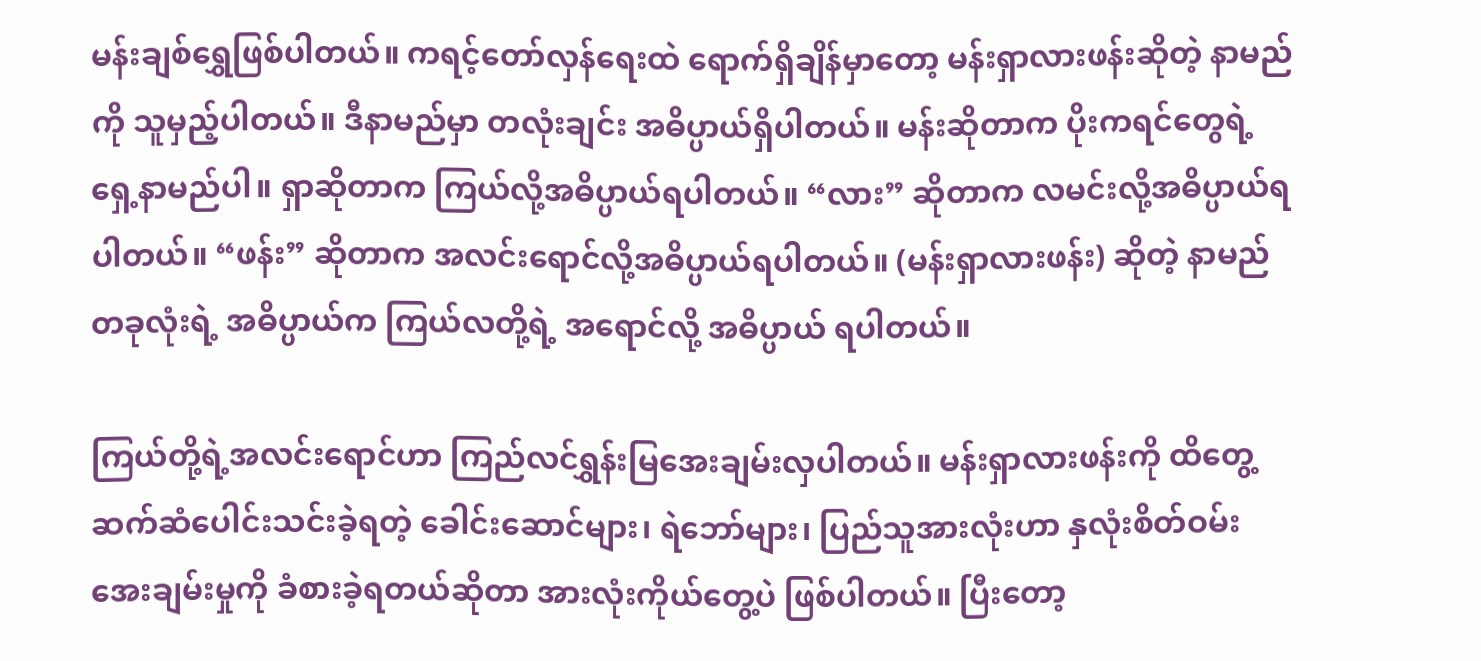မန်းချစ်ရွှေဖြစ်ပါတယ်။ ကရင့်တော်လှန်ရေးထဲ ရောက်ရှိချိန်မှာတော့ မန်းရှာလားဖန်းဆိုတဲ့ နာမည်ကို သူမှည့်ပါတယ်။ ဒီနာမည်မှာ တလုံးချင်း အဓိပ္ပာယ်ရှိပါတယ်။ မန်းဆိုတာက ပိုးကရင်တွေရဲ့ ရှေ့နာမည်ပါ။ ရှာဆိုတာက ကြယ်လို့အဓိပ္ပာယ်ရပါတယ်။ “လား” ဆိုတာက လမင်းလို့အဓိပ္ပာယ်ရပါတယ်။ “ဖန်း” ဆိုတာက အလင်းရောင်လို့အဓိပ္ပာယ်ရပါတယ်။ (မန်းရှာလားဖန်း) ဆိုတဲ့ နာမည်တခုလုံးရဲ့ အဓိပ္ပာယ်က ကြယ်လတို့ရဲ့ အရောင်လို့ အဓိပ္ပာယ် ရပါတယ်။

ကြယ်တို့ရဲ့အလင်းရောင်ဟာ ကြည်လင်ရွှန်းမြအေးချမ်းလှပါတယ်။ မန်းရှာလားဖန်းကို ထိတွေ့ ဆက်ဆံပေါင်းသင်းခဲ့ရတဲ့ ခေါင်းဆောင်များ၊ ရဲဘော်များ၊ ပြည်သူအားလုံးဟာ နှလုံးစိတ်ဝမ်း အေးချမ်းမှုကို ခံစားခဲ့ရတယ်ဆိုတာ အားလုံးကိုယ်တွေ့ပဲ ဖြစ်ပါတယ်။ ပြီးတော့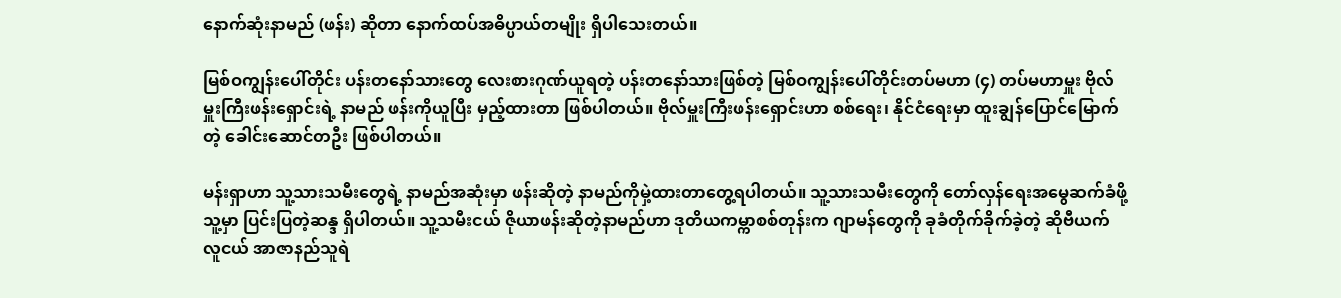နောက်ဆုံးနာမည် (ဖန်း) ဆိုတာ နောက်ထပ်အဓိပ္ပာယ်တမျိုး ရှိပါသေးတယ်။

မြစ်ဝကျွန်းပေါ်တိုင်း ပန်းတနော်သားတွေ လေးစားဂုဏ်ယူရတဲ့ ပန်းတနော်သားဖြစ်တဲ့ မြစ်ဝကျွန်းပေါ်တိုင်းတပ်မဟာ (၄) တပ်မဟာမှူး ဗိုလ်မှူးကြီးဖန်းရှောင်းရဲ့ နာမည် ဖန်းကိုယူပြီး မှည့်ထားတာ ဖြစ်ပါတယ်။ ဗိုလ်မှူးကြီးဖန်းရှောင်းဟာ စစ်ရေး၊ နိုင်ငံရေးမှာ ထူးချွန်ပြောင်မြောက်တဲ့ ခေါင်းဆောင်တဦး ဖြစ်ပါတယ်။

မန်းရှာဟာ သူ့သားသမီးတွေရဲ့ နာမည်အဆုံးမှာ ဖန်းဆိုတဲ့ နာမည်ကိုမှဲ့ထားတာတွေ့ရပါတယ်။ သူ့သားသမီးတွေကို တော်လှန်ရေးအမွေဆက်ခံဖို့ သူ့မှာ ပြင်းပြတဲ့ဆန္ဒ ရှိပါတယ်။ သူ့သမီးငယ် ဇိုယာဖန်းဆိုတဲ့နာမည်ဟာ ဒုတိယကမ္ကာစစ်တုန်းက ဂျာမန်တွေကို ခုခံတိုက်ခိုက်ခဲ့တဲ့ ဆိုဗီယက် လူငယ် အာဇာနည်သူရဲ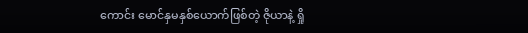ကောင်း မောင်နှမနှစ်ယောက်ဖြစ်တဲ့ ဇိုယာနဲ့ ရှို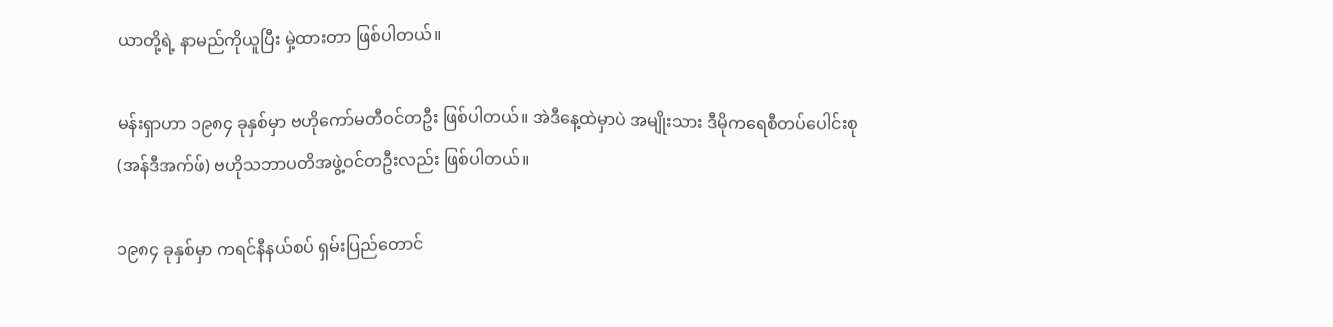ယာတို့ရဲ့ နာမည်ကိုယူပြီး မှဲ့ထားတာ ဖြစ်ပါတယ်။

မန်းရှာဟာ ၁၉၈၄ ခုနှစ်မှာ ဗဟိုကော်မတီဝင်တဦး ဖြစ်ပါတယ်။ အဲဒီနေ့ထဲမှာပဲ အမျိုးသား ဒီမိုကရေစီတပ်ပေါင်းစု (အန်ဒီအက်ဖ်) ဗဟိုသဘာပတိအဖွဲ့ဝင်တဦးလည်း ဖြစ်ပါတယ်။

၁၉၈၄ ခုနှစ်မှာ ကရင်နီနယ်စပ် ရှမ်းပြည်တောင်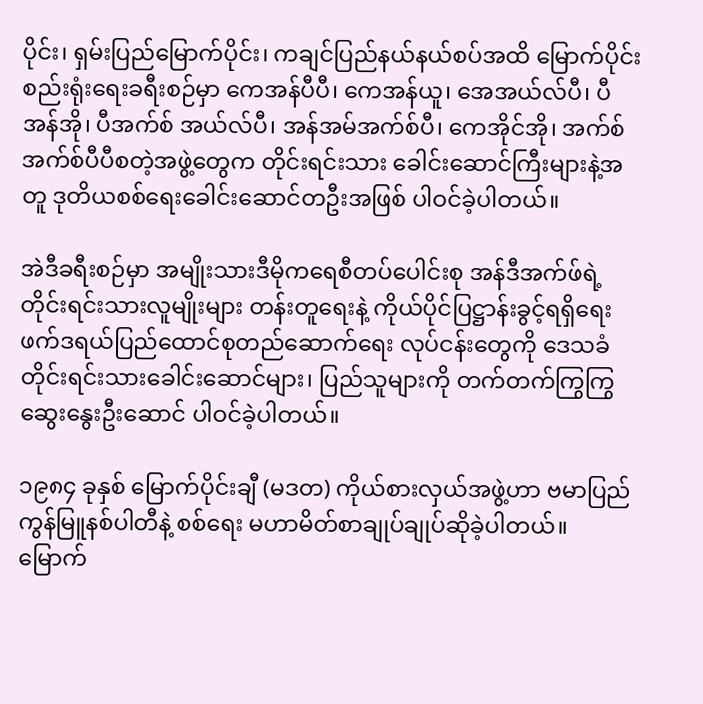ပိုင်း၊ ရှမ်းပြည်မြောက်ပိုင်း၊ ကချင်ပြည်နယ်နယ်စပ်အထိ မြောက်ပိုင်းစည်းရုံးရေးခရီးစဉ်မှာ ကေအန်ပီပီ၊ ကေအန်ယူ၊ အေအယ်လ်ပီ၊ ပီအန်အို၊ ပီအက်စ် အယ်လ်ပီ၊ အန်အမ်အက်စ်ပီ၊ ကေအိုင်အို၊ အက်စ်အက်စ်ပီပီစတဲ့အဖွဲ့တွေက တိုင်းရင်းသား ခေါင်းဆောင်ကြီးများနဲ့အတူ ဒုတိယစစ်ရေးခေါင်းဆောင်တဦးအဖြစ် ပါဝင်ခဲ့ပါတယ်။

အဲဒီခရီးစဉ်မှာ အမျိုးသားဒီမိုကရေစီတပ်ပေါင်းစု အန်ဒီအက်ဖ်ရဲ့ တိုင်းရင်းသားလူမျိုးများ တန်းတူရေးနဲ့ ကိုယ်ပိုင်ပြဋ္ဌာန်းခွင့်ရရှိရေး ဖက်ဒရယ်ပြည်ထောင်စုတည်ဆောက်ရေး လုပ်ငန်းတွေကို ဒေသခံ တိုင်းရင်းသားခေါင်းဆောင်များ၊ ပြည်သူများကို တက်တက်ကြွကြွ ဆွေးနွေးဦးဆောင် ပါဝင်ခဲ့ပါတယ်။

၁၉၈၄ ခုနှစ် မြောက်ပိုင်းချီ (မဒတ) ကိုယ်စားလှယ်အဖွဲ့ဟာ ဗမာပြည်ကွန်မြူနစ်ပါတီနဲ့ စစ်ရေး မဟာမိတ်စာချုပ်ချုပ်ဆိုခဲ့ပါတယ်။ မြောက်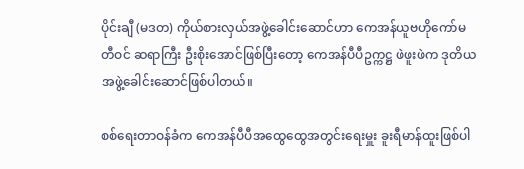ပိုင်းချီ (မဒတ) ကိုယ်စားလှယ်အဖွဲ့ခေါင်းဆောင်ဟာ ကေအန်ယူဗဟိုကော်မတီဝင် ဆရာကြီး ဦးစိုးအောင်ဖြစ်ပြီးတော့ ကေအန်ပီပီဥက္ကဋ္ဌ ဖဲဖူးဖဲက ဒုတိယအဖွဲ့ခေါင်းဆောင်ဖြစ်ပါတယ်။

စစ်ရေးတာဝန်ခံက ကေအန်ပီပီအထွေထွေအတွင်းရေးမှူး ခူးရီမာန်ထူးဖြစ်ပါ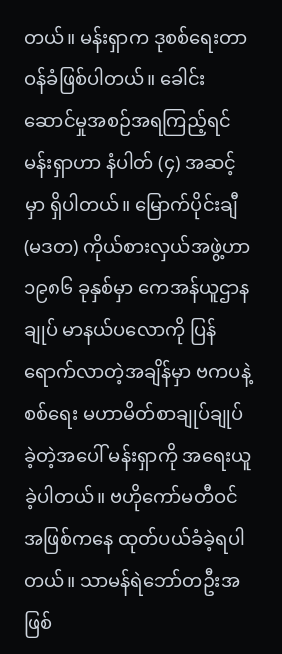တယ်။ မန်းရှာက ဒုစစ်ရေးတာဝန်ခံဖြစ်ပါတယ်။ ခေါင်းဆောင်မှုအစဉ်အရကြည့်ရင် မန်းရှာဟာ နံပါတ် (၄) အဆင့်မှာ ရှိပါတယ်။ မြောက်ပိုင်းချီ (မဒတ) ကိုယ်စားလှယ်အဖွဲ့ဟာ ၁၉၈၆ ခုနှစ်မှာ ကေအန်ယူဌာနချုပ် မာနယ်ပလောကို ပြန်ရောက်လာတဲ့အချိန်မှာ ဗကပနဲ့ စစ်ရေး မဟာမိတ်စာချုပ်ချုပ်ခဲ့တဲ့အပေါ် မန်းရှာကို အရေးယူခဲ့ပါတယ်။ ဗဟိုကော်မတီဝင်အဖြစ်ကနေ ထုတ်ပယ်ခံခဲ့ရပါတယ်။ သာမန်ရဲဘော်တဦးအဖြစ်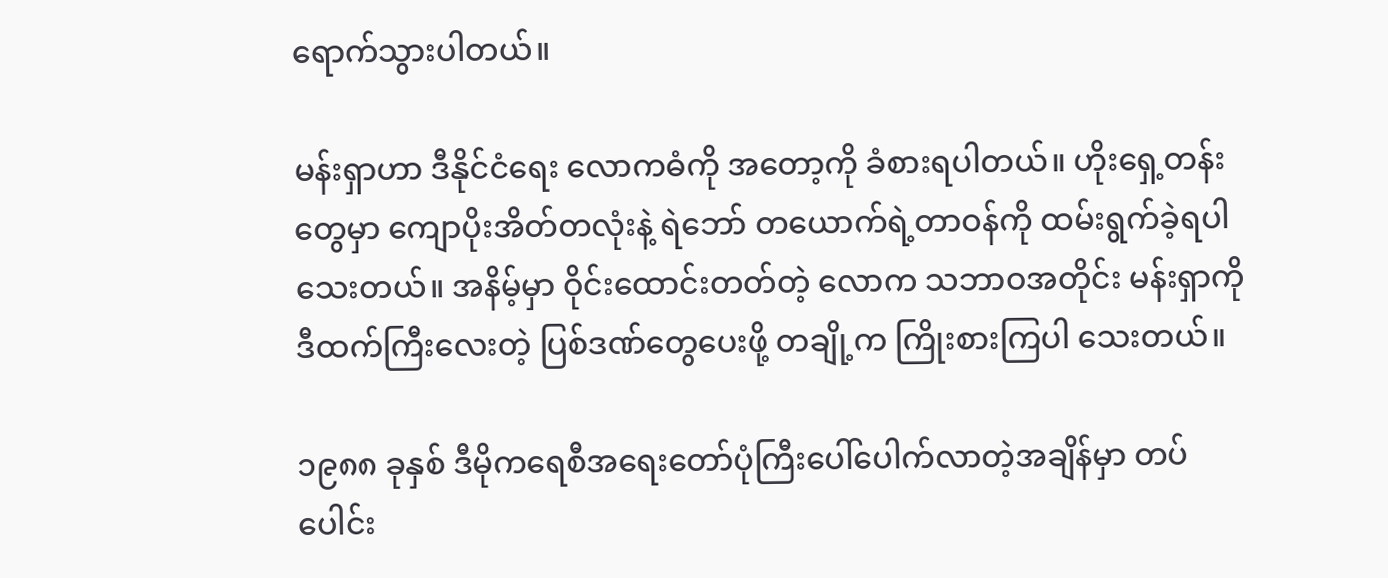ရောက်သွားပါတယ်။

မန်းရှာဟာ ဒီနိုင်ငံရေး လောကဓံကို အတော့ကို ခံစားရပါတယ်။ ဟိုးရှေ့တန်းတွေမှာ ကျောပိုးအိတ်တလုံးနဲ့ ရဲဘော် တယောက်ရဲ့တာဝန်ကို ထမ်းရွက်ခဲ့ရပါသေးတယ်။ အနိမ့်မှာ ဝိုင်းထောင်းတတ်တဲ့ လောက သဘာဝအတိုင်း မန်းရှာကို ဒီထက်ကြီးလေးတဲ့ ပြစ်ဒဏ်တွေပေးဖို့ တချို့က ကြိုးစားကြပါ သေးတယ်။

၁၉၈၈ ခုနှစ် ဒီမိုကရေစီအရေးတော်ပုံကြီးပေါ်ပေါက်လာတဲ့အချိန်မှာ တပ်ပေါင်း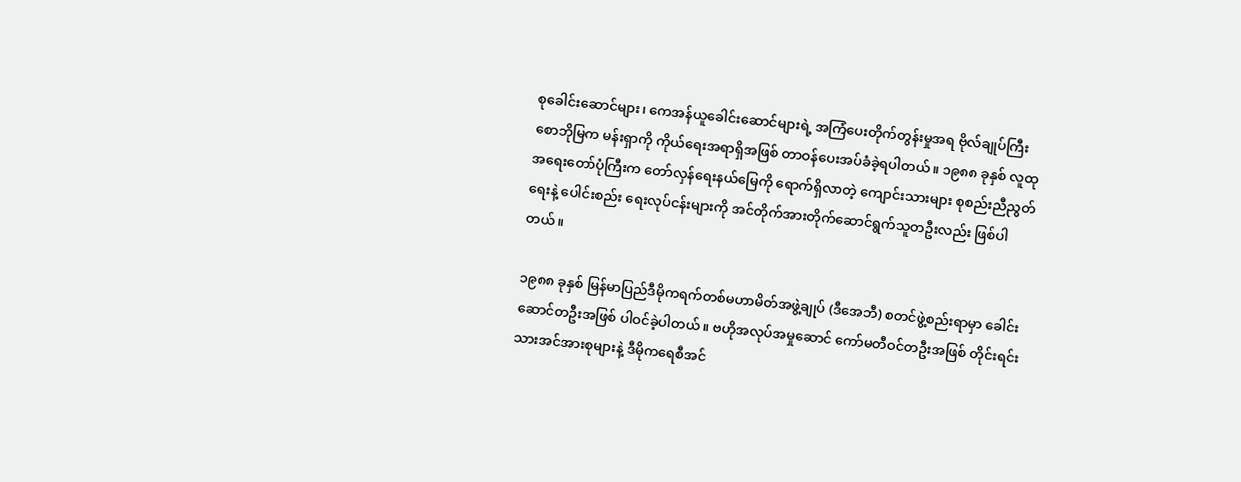စုခေါင်းဆောင်များ၊ ကေအန်ယူခေါင်းဆောင်များရဲ့ အကြံပေးတိုက်တွန်းမှုအရ ဗိုလ်ချုပ်ကြီးစောဘိုမြက မန်းရှာကို ကိုယ်ရေးအရာရှိအဖြစ် တာဝန်ပေးအပ်ခံခဲ့ရပါတယ်။ ၁၉၈၈ ခုနှစ် လူထုအရေးတော်ပုံကြီးက တော်လှန်ရေးနယ်မြေကို ရောက်ရှိလာတဲ့ ကျောင်းသားများ စုစည်းညီညွတ်ရေးနဲ့ ပေါင်းစည်း ရေးလုပ်ငန်းများကို အင်တိုက်အားတိုက်ဆောင်ရွက်သူတဦးလည်း ဖြစ်ပါတယ်။

၁၉၈၈ ခုနှစ် မြန်မာပြည်ဒီမိုကရက်တစ်မဟာမိတ်အဖွဲ့ချုပ် (ဒီအေဘီ) စတင်ဖွဲ့စည်းရာမှာ ခေါင်းဆောင်တဦးအဖြစ် ပါဝင်ခဲ့ပါတယ်။ ဗဟိုအလုပ်အမှုဆောင် ကော်မတီဝင်တဦးအဖြစ် တိုင်းရင်းသားအင်အားစုများနဲ့ ဒီမိုကရေစီအင်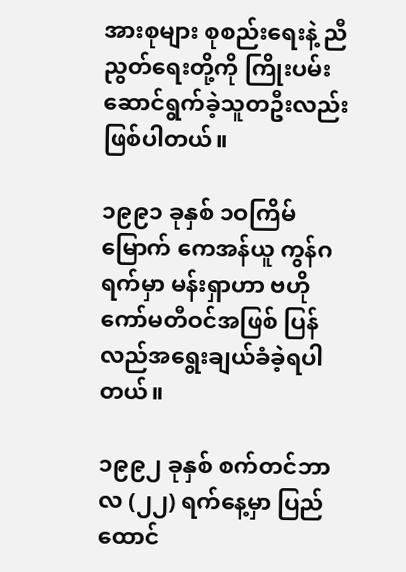အားစုများ စုစည်းရေးနဲ့ ညီညွတ်ရေးတို့ကို ကြိုးပမ်းဆောင်ရွက်ခဲ့သူတဦးလည်း ဖြစ်ပါတယ်။

၁၉၉၁ ခုနှစ် ၁ဝကြိမ်မြောက် ကေအန်ယူ ကွန်ဂရက်မှာ မန်းရှာဟာ ဗဟိုကော်မတီဝင်အဖြစ် ပြန်လည်အရွေးချယ်ခံခဲ့ရပါတယ်။

၁၉၉၂ ခုနှစ် စက်တင်ဘာလ (၂၂) ရက်နေ့မှာ ပြည်ထောင်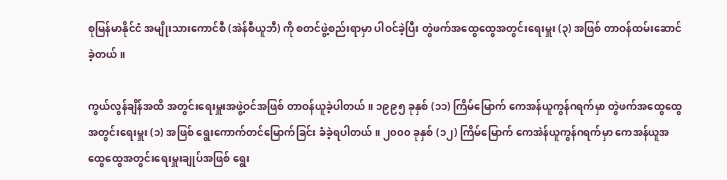စုမြန်မာနိုင်ငံ အမျိုးသားကောင်စီ (အဲန်စီယူဘီ) ကို စတင်ဖွဲ့စည်းရာမှာ ပါဝင်ခဲ့ပြီး တွဲဖက်အထွေထွေအတွင်းရေးမှူး (၃) အဖြစ် တာဝန်ထမ်းဆောင်ခဲ့တယ်။

ကွယ်လွန်ချိန်အထိ အတွင်းရေးမှူးအဖွဲ့ဝင်အဖြစ် တာဝန်ယူခဲ့ပါတယ်။ ၁၉၉၅ ခုနှစ် (၁၁) ကြိမ်မြောက် ကေအန်ယူကွန်ဂရက်မှာ တွဲဖက်အထွေထွေအတွင်းရေးမှူး (၁) အဖြစ် ရွေးကောက်တင်မြောက်ခြင်း ခံခဲ့ရပါတယ်။ ၂၀၀၀ ခုနှစ် (၁၂) ကြိမ်မြောက် ကေအဲန်ယူကွန်ဂရက်မှာ ကေအန်ယူအထွေထွေအတွင်းရေးမှူးချုပ်အဖြစ် ရွေး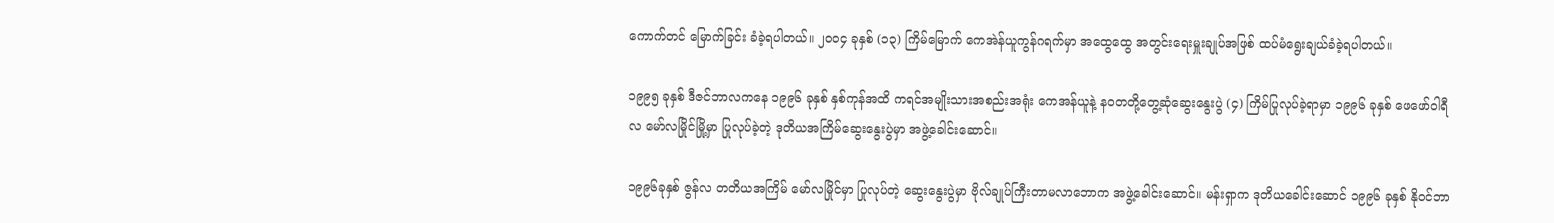ကောက်တင် မြောက်ခြင်း ခံခဲ့ရပါတယ်။ ၂၀၀၄ ခုနှစ် (၁၃) ကြိမ်မြောက် ကေအဲန်ယူကွန်ဂရက်မှာ အထွေထွေ အတွင်းရေးမှူးချုပ်အဖြစ် ထပ်မံရွေးချယ်ခံခဲ့ရပါတယ်။

၁၉၉၅ ခုနှစ် ဒီဇင်ဘာလကနေ ၁၉၉၆ ခုနှစ် နှစ်ကုန်အထိ ကရင်အမျိုးသားအစည်းအရုံး ကေအန်ယူနဲ့ နဝတတို့တွေ့ဆုံဆွေးနွေးပွဲ (၄) ကြိမ်ပြုလုပ်ခဲ့ရာမှာ ၁၉၉၆ ခုနှစ် ဖေဖော်ဝါရီလ မော်လမြိုင်မြို့မှာ ပြုလုပ်ခဲ့တဲ့ ဒုတိယအကြိမ်ဆွေးနွေးပွဲမှာ အဖွဲ့ခေါင်းဆောင်။

၁၉၉၆ခုနှစ် ဇွန်လ တတိယအကြိမ် မော်လမြိုင်မှာ ပြုလုပ်တဲ့ ဆွေးနွေးပွဲမှာ ဗိုလ်ချုပ်ကြီးတာမလာဘောက အဖွဲ့ခေါင်းဆောင်။ မန်းရှာက ဒုတိယခေါင်းဆောင် ၁၉၉၆ ခုနှစ် နိုဝင်ဘာ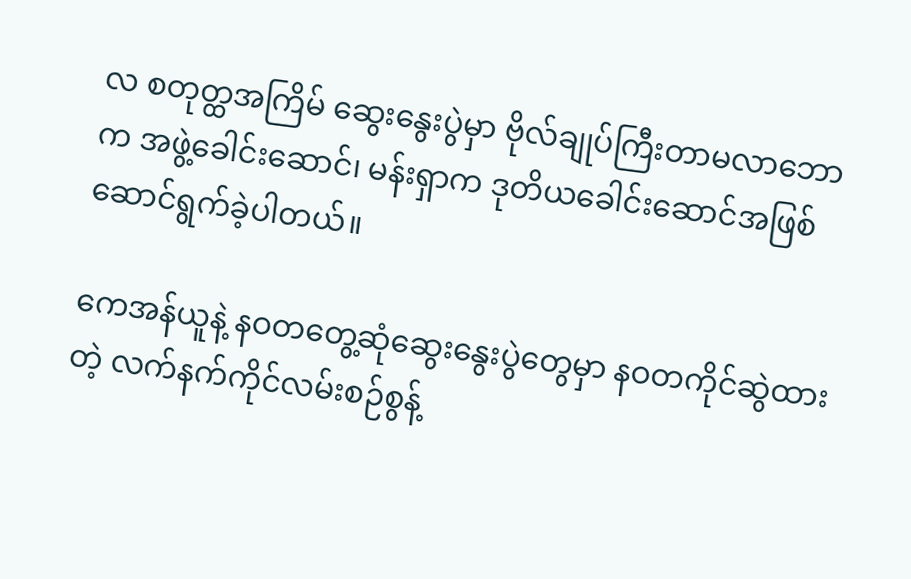လ စတုတ္ထအကြိမ် ဆွေးနွေးပွဲမှာ ဗိုလ်ချုပ်ကြီးတာမလာဘောက အဖွဲ့ခေါင်းဆောင်၊ မန်းရှာက ဒုတိယခေါင်းဆောင်အဖြစ် ဆောင်ရွက်ခဲ့ပါတယ်။

ကေအန်ယူနဲ့ နဝတတွေ့ဆုံဆွေးနွေးပွဲတွေမှာ နဝတကိုင်ဆွဲထားတဲ့ လက်နက်ကိုင်လမ်းစဉ်စွန့်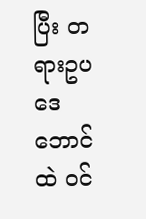ပြီး တရားဥပဒေဘောင်ထဲ ဝင်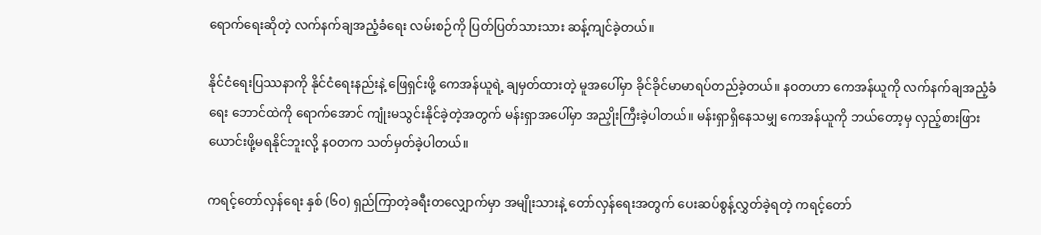ရောက်ရေးဆိုတဲ့ လက်နက်ချအညံ့ခံရေး လမ်းစဉ်ကို ပြတ်ပြတ်သားသား ဆန့်ကျင်ခဲ့တယ်။

နိုင်ငံရေးပြဿနာကို နိုင်ငံရေးနည်းနဲ့ ဖြေရှင်းဖို့ ကေအန်ယူရဲ့ ချမှတ်ထားတဲ့ မူအပေါ်မှာ ခိုင်ခိုင်မာမာရပ်တည်ခဲ့တယ်။ နဝတဟာ ကေအန်ယူကို လက်နက်ချအညံ့ခံရေး ဘောင်ထဲကို ရောက်အောင် ကျုံးမသွင်းနိုင်ခဲ့တဲ့အတွက် မန်းရှာအပေါ်မှာ အညှိုးကြီးခဲ့ပါတယ်။ မန်းရှာရှိနေသမျှ ကေအန်ယူကို ဘယ်တော့မှ လှည့်စားဖြားယောင်းဖို့မရနိုင်ဘူးလို့ နဝတက သတ်မှတ်ခဲ့ပါတယ်။

ကရင့်တော်လှန်ရေး နှစ် (၆၀) ရှည်ကြာတဲ့ခရီးတလျှောက်မှာ အမျိုးသားနဲ့ တော်လှန်ရေးအတွက် ပေးဆပ်စွန့်လွှတ်ခဲ့ရတဲ့ ကရင့်တော်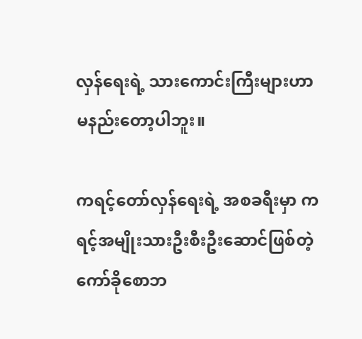လှန်ရေးရဲ့ သားကောင်းကြီးများဟာ မနည်းတော့ပါဘူး။

ကရင့်တော်လှန်ရေးရဲ့ အစခရီးမှာ ကရင့်အမျိုးသားဦးစီးဦးဆောင်ဖြစ်တဲ့ ကော်ခိုစောဘ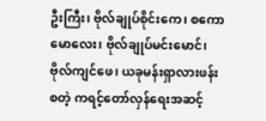ဦးကြီး၊ ဗိုလ်ချုပ်စိုင်းကေ၊ စကောမောလေး၊ ဗိုလ်ချုပ်မင်းမောင်၊ ဗိုလ်ကျင်ဖေ၊ ယခုမန်းရှာလားဖန်းစတဲ့ ကရင့်တော်လှန်ရေးအဆင့်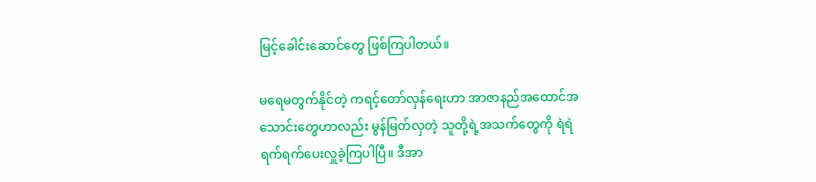မြင့်ခေါင်းဆောင်တွေ ဖြစ်ကြပါတယ်။

မရေမတွက်နိုင်တဲ့ ကရင့်တော်လှန်ရေးဟာ အာဇာနည်အထောင်အသောင်းတွေဟာလည်း မွန်မြတ်လှတဲ့ သူတို့ရဲ့အသက်တွေကို ရဲရဲရက်ရက်ပေးလှူခဲ့ကြပါပြီ။ ဒီအာ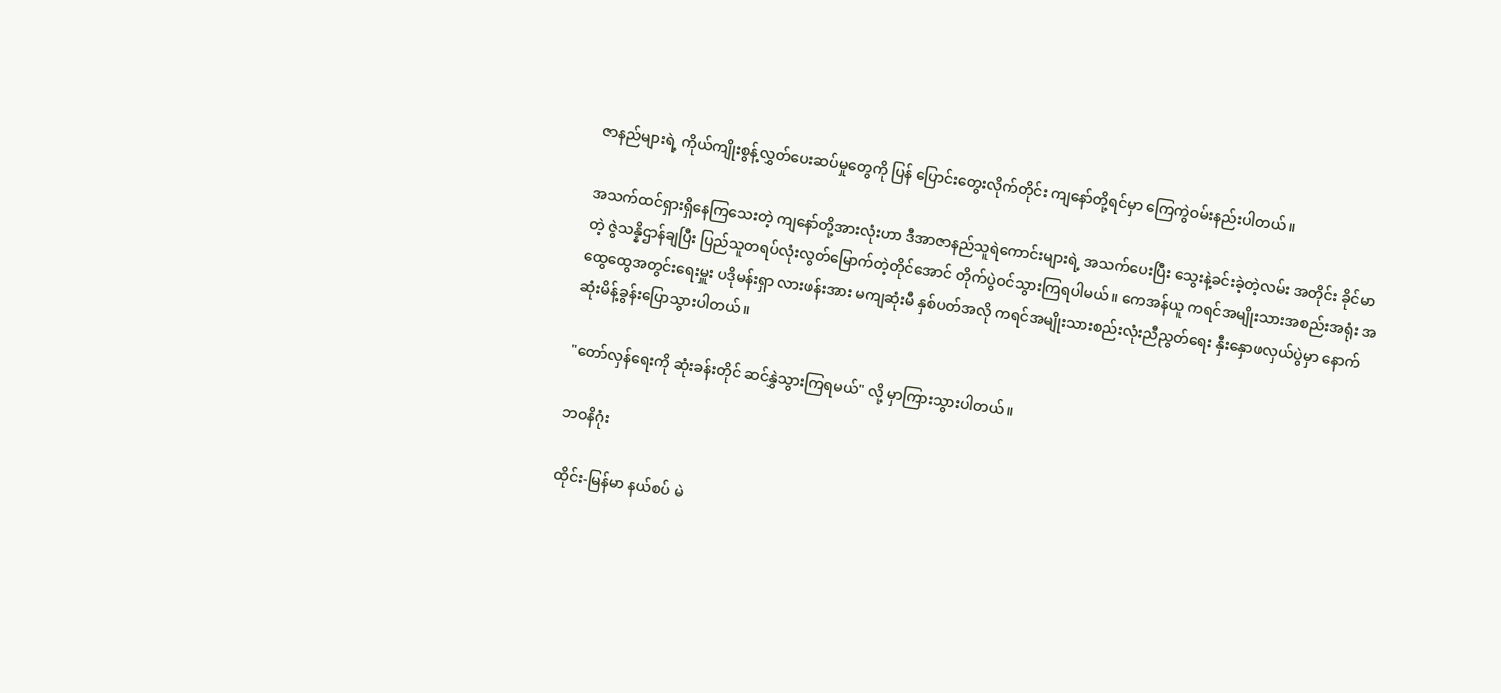ဇာနည်များရဲ့ ကိုယ်ကျိုးစွန့်လွှတ်ပေးဆပ်မှုတွေကို ပြန် ပြောင်းတွေးလိုက်တိုင်း ကျနော်တို့ရင်မှာ ကြေကွဲဝမ်းနည်းပါတယ်။

အသက်ထင်ရှားရှိနေကြသေးတဲ့ ကျနော်တို့အားလုံးဟာ ဒီအာဇာနည်သူရဲကောင်းများရဲ့ အသက်ပေးပြီး သွေးနဲ့ခင်းခဲ့တဲ့လမ်း အတိုင်း ခိုင်မာတဲ့ ဇွဲသန္နိဌာန်ချပြီး ပြည်သူတရပ်လုံးလွတ်မြောက်တဲ့တိုင်အောင် တိုက်ပွဲဝင်သွားကြရပါမယ်။ ကေအန်ယူ ကရင်အမျိုးသားအစည်းအရုံး အထွေထွေအတွင်းရေးမှူး ပဒိုမန်းရှာ လားဖန်းအား မကျဆုံးမီ နှစ်ပတ်အလို ကရင်အမျိုးသားစည်းလုံးညီညွတ်ရေး နှီးနှောဖလှယ်ပွဲမှာ နောက်ဆုံးမိန့်ခွန်းပြောသွားပါတယ်။

"တော်လှန်ရေးကို ဆုံးခန်းတိုင် ဆင်နွှဲသွားကြရမယ်" လို့ မှာကြားသွားပါတယ်။

ဘဝနိဂုံး

ထိုင်း-မြန်မာ နယ်စပ် မဲ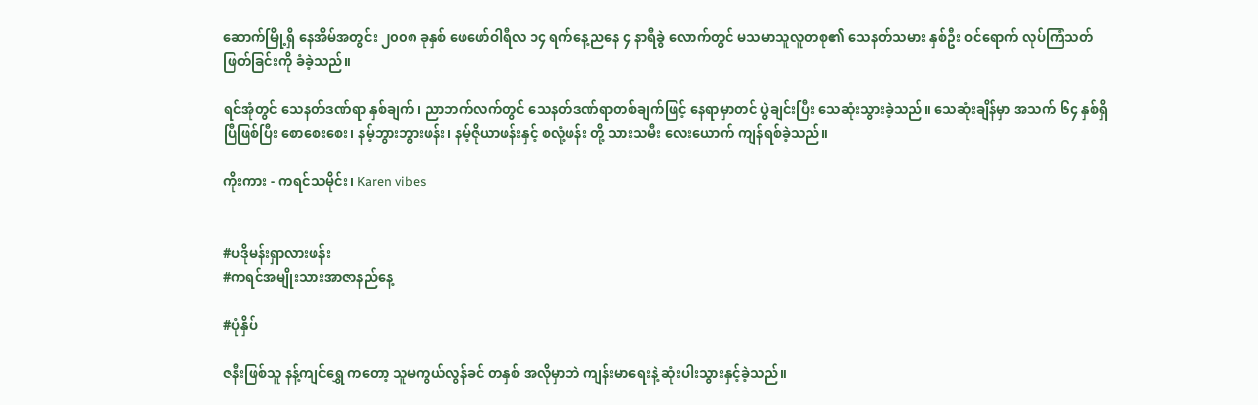ဆောက်မြို့ရှိ နေအိမ်အတွင်း ၂၀၀၈ ခုနှစ် ဖေဖော်ဝါရီလ ၁၄ ရက်နေ့ညနေ ၄ နာရီခွဲ လောက်တွင် မသမာသူလူတစု၏ သေနတ်သမား နှစ်ဦး ဝင်ရောက် လုပ်ကြံသတ်ဖြတ်ခြင်းကို ခံခဲ့သည်။

ရင်အုံတွင် သေနတ်ဒဏ်ရာ နှစ်ချက်၊ ညာဘက်လက်တွင် သေနတ်ဒဏ်ရာတစ်ချက်ဖြင့် နေရာမှာတင် ပွဲချင်းပြီး သေဆုံးသွားခဲ့သည်။ သေဆုံးချိန်မှာ အသက် ၆၄ နှစ်ရှိပြီဖြစ်ပြီး စောစေးစေး၊ နမ့်ဘွားဘွားဖန်း၊ နမ့်ဇိုယာဖန်းနှင့် စလုံ့ဖန်း တို့ သားသမီး လေးယောက် ကျန်ရစ်ခဲ့သည်။

ကိုးကား - ကရင်သမိုင်း၊ Karen vibes


#ပဒိုမန်းရှာလားဖန်း
#ကရင်အမျိုးသားအာဇာနည်နေ့

#ပုံနှိပ်

ဇနီးဖြစ်သူ နန့်ကျင်ရွှေ ကတော့ သူမကွယ်လွန်ခင် တနှစ် အလိုမှာဘဲ ကျန်းမာရေးနဲ့ ဆုံးပါးသွားနှင့်ခဲ့သည်။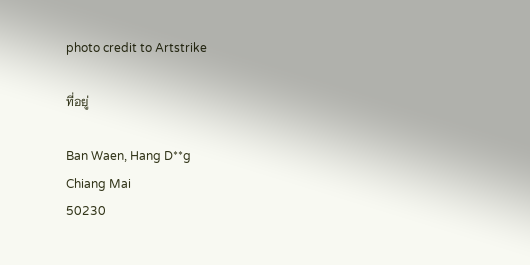photo credit to Artstrike

ที่อยู่

Ban Waen, Hang D**g
Chiang Mai
50230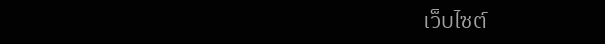เว็บไซต์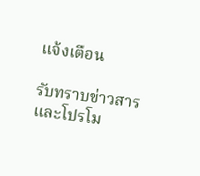แจ้งเตือน

รับทราบข่าวสารและโปรโม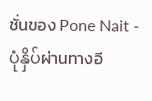ชั่นของ Pone Nait - ပုံနှိပ်ผ่านทางอี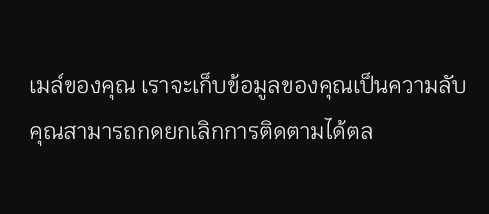เมล์ของคุณ เราจะเก็บข้อมูลของคุณเป็นความลับ คุณสามารถกดยกเลิกการติดตามได้ตล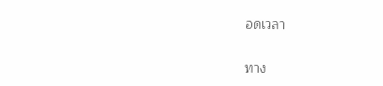อดเวลา

ทาง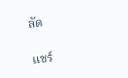ลัด

แชร์